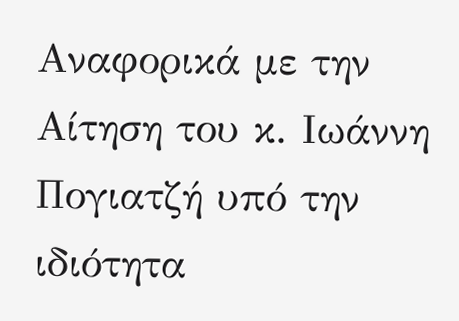Αναφορικά με την Αίτηση του κ. Ιωάννη Πογιατζή υπό την ιδιότητα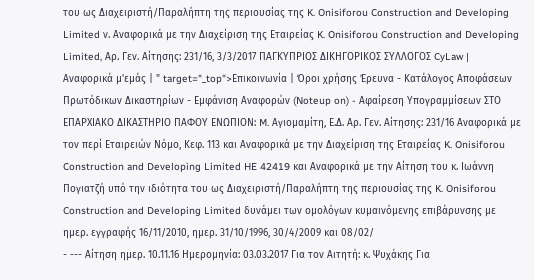του ως Διαχειριστή/Παραλήπτη της περιουσίας της K. Onisiforou Construction and Developing Limited ν. Αναφορικά με την Διαχείριση της Εταιρείας K. Onisiforou Construction and Developing Limited, Αρ. Γεν. Αίτησης: 231/16, 3/3/2017 ΠΑΓΚΥΠΡΙΟΣ ΔΙΚΗΓΟΡΙΚΟΣ ΣΥΛΛΟΓΟΣ CyLaw | Αναφορικά μ'εμάς | " target="_top">Επικοινωνία | Όροι χρήσης Έρευνα - Κατάλογος Αποφάσεων Πρωτόδικων Δικαστηρίων - Εμφάνιση Αναφορών (Noteup on) - Αφαίρεση Υπογραμμίσεων ΣΤΟ ΕΠΑΡΧΙΑΚΟ ΔΙΚΑΣΤΗΡΙΟ ΠΑΦΟΥ ΕΝΩΠΙΟΝ: M. Αγιομαμίτη, Ε.Δ. Αρ. Γεν. Αίτησης: 231/16 Αναφορικά με τον περί Εταιρειών Νόμο, Κεφ. 113 και Αναφορικά με την Διαχείριση της Εταιρείας K. Onisiforou Construction and Developing Limited HE 42419 και Αναφορικά με την Αίτηση του κ. Ιωάννη Πογιατζή υπό την ιδιότητα του ως Διαχειριστή/Παραλήπτη της περιουσίας της K. Onisiforou Construction and Developing Limited δυνάμει των ομολόγων κυμαινόμενης επιβάρυνσης με ημερ. εγγραφής 16/11/2010, ημερ. 31/10/1996, 30/4/2009 και 08/02/
- --- Αίτηση ημερ. 10.11.16 Ημερομηνία: 03.03.2017 Για τον Αιτητή: κ. Ψυχάκης Για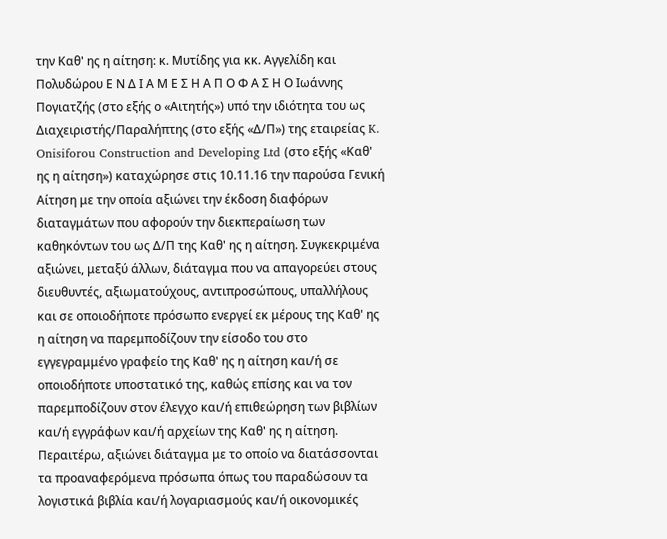την Καθ' ης η αίτηση: κ. Μυτίδης για κκ. Αγγελίδη και Πολυδώρου Ε Ν Δ Ι Α Μ Ε Σ Η Α Π Ο Φ Α Σ Η Ο Ιωάννης Πογιατζής (στο εξής ο «Αιτητής») υπό την ιδιότητα του ως Διαχειριστής/Παραλήπτης (στο εξής «Δ/Π») της εταιρείας K. Onisiforou Construction and Developing Ltd (στο εξής «Καθ' ης η αίτηση») καταχώρησε στις 10.11.16 την παρούσα Γενική Αίτηση με την οποία αξιώνει την έκδοση διαφόρων διαταγμάτων που αφορούν την διεκπεραίωση των καθηκόντων του ως Δ/Π της Καθ' ης η αίτηση. Συγκεκριμένα αξιώνει, μεταξύ άλλων, διάταγμα που να απαγορεύει στους διευθυντές, αξιωματούχους, αντιπροσώπους, υπαλλήλους και σε οποιοδήποτε πρόσωπο ενεργεί εκ μέρους της Καθ' ης η αίτηση να παρεμποδίζουν την είσοδο του στο εγγεγραμμένο γραφείο της Καθ' ης η αίτηση και/ή σε οποιοδήποτε υποστατικό της, καθώς επίσης και να τον παρεμποδίζουν στον έλεγχο και/ή επιθεώρηση των βιβλίων και/ή εγγράφων και/ή αρχείων της Καθ' ης η αίτηση. Περαιτέρω, αξιώνει διάταγμα με το οποίο να διατάσσονται τα προαναφερόμενα πρόσωπα όπως του παραδώσουν τα λογιστικά βιβλία και/ή λογαριασμούς και/ή οικονομικές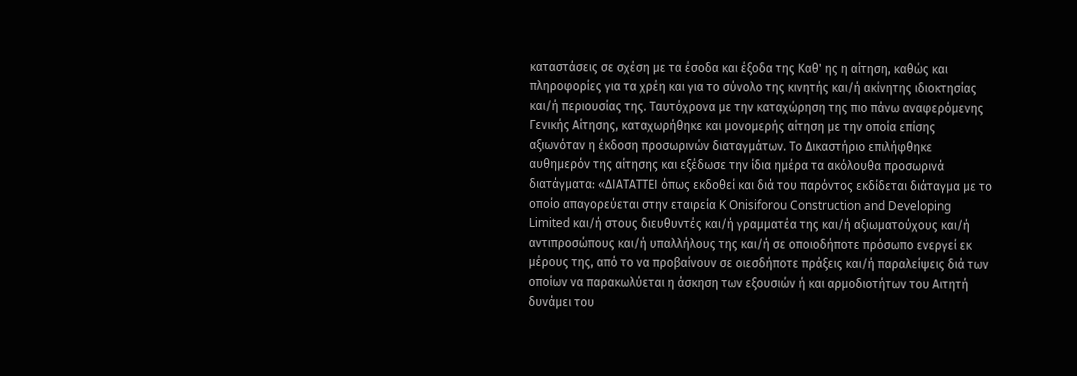καταστάσεις σε σχέση με τα έσοδα και έξοδα της Καθ' ης η αίτηση, καθώς και πληροφορίες για τα χρέη και για το σύνολο της κινητής και/ή ακίνητης ιδιοκτησίας και/ή περιουσίας της. Ταυτόχρονα με την καταχώρηση της πιο πάνω αναφερόμενης Γενικής Αίτησης, καταχωρήθηκε και μονομερής αίτηση με την οποία επίσης αξιωνόταν η έκδοση προσωρινών διαταγμάτων. Το Δικαστήριο επιλήφθηκε αυθημερόν της αίτησης και εξέδωσε την ίδια ημέρα τα ακόλουθα προσωρινά διατάγματα: «ΔΙΑΤΑΤΤΕΙ όπως εκδοθεί και διά του παρόντος εκδίδεται διάταγμα με το οποίο απαγορεύεται στην εταιρεία K Onisiforou Construction and Developing Limited και/ή στους διευθυντές και/ή γραμματέα της και/ή αξιωματούχους και/ή αντιπροσώπους και/ή υπαλλήλους της και/ή σε οποιοδήποτε πρόσωπο ενεργεί εκ μέρους της, από το να προβαίνουν σε οιεσδήποτε πράξεις και/ή παραλείψεις διά των οποίων να παρακωλύεται η άσκηση των εξουσιών ή και αρμοδιοτήτων του Αιτητή δυνάμει του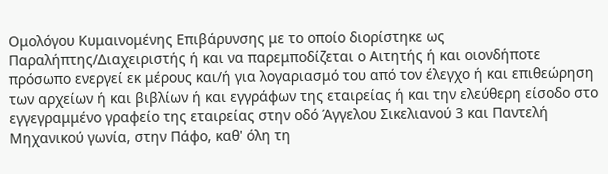Ομολόγου Κυμαινομένης Επιβάρυνσης με το οποίο διορίστηκε ως Παραλήπτης/Διαχειριστής ή και να παρεμποδίζεται ο Αιτητής ή και οιονδήποτε πρόσωπο ενεργεί εκ μέρους και/ή για λογαριασμό του από τον έλεγχο ή και επιθεώρηση των αρχείων ή και βιβλίων ή και εγγράφων της εταιρείας ή και την ελεύθερη είσοδο στο εγγεγραμμένο γραφείο της εταιρείας στην οδό Άγγελου Σικελιανού 3 και Παντελή Μηχανικού γωνία, στην Πάφο, καθ' όλη τη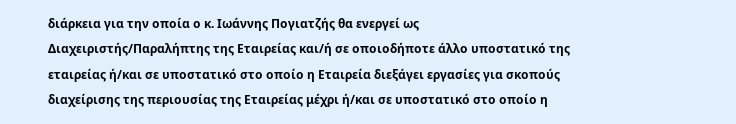διάρκεια για την οποία ο κ. Ιωάννης Πογιατζής θα ενεργεί ως Διαχειριστής/Παραλήπτης της Εταιρείας και/ή σε οποιοδήποτε άλλο υποστατικό της εταιρείας ή/και σε υποστατικό στο οποίο η Εταιρεία διεξάγει εργασίες για σκοπούς διαχείρισης της περιουσίας της Εταιρείας μέχρι ή/και σε υποστατικό στο οποίο η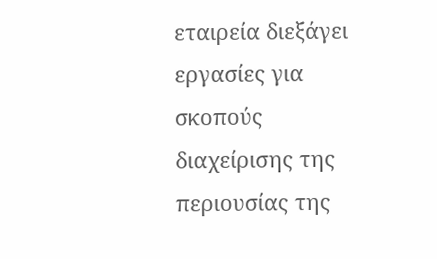εταιρεία διεξάγει εργασίες για σκοπούς διαχείρισης της περιουσίας της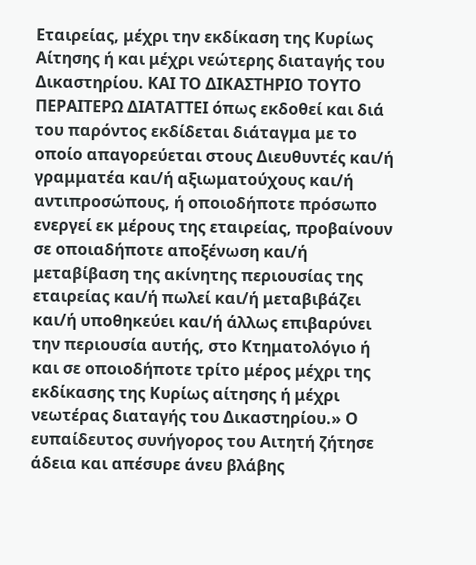Εταιρείας, μέχρι την εκδίκαση της Κυρίως Αίτησης ή και μέχρι νεώτερης διαταγής του Δικαστηρίου. ΚΑΙ ΤΟ ΔΙΚΑΣΤΗΡΙΟ ΤΟΥΤΟ ΠΕΡΑΙΤΕΡΩ ΔΙΑΤΑΤΤΕΙ όπως εκδοθεί και διά του παρόντος εκδίδεται διάταγμα με το οποίο απαγορεύεται στους Διευθυντές και/ή γραμματέα και/ή αξιωματούχους και/ή αντιπροσώπους, ή οποιοδήποτε πρόσωπο ενεργεί εκ μέρους της εταιρείας, προβαίνουν σε οποιαδήποτε αποξένωση και/ή μεταβίβαση της ακίνητης περιουσίας της εταιρείας και/ή πωλεί και/ή μεταβιβάζει και/ή υποθηκεύει και/ή άλλως επιβαρύνει την περιουσία αυτής, στο Κτηματολόγιο ή και σε οποιοδήποτε τρίτο μέρος μέχρι της εκδίκασης της Κυρίως αίτησης ή μέχρι νεωτέρας διαταγής του Δικαστηρίου.» Ο ευπαίδευτος συνήγορος του Αιτητή ζήτησε άδεια και απέσυρε άνευ βλάβης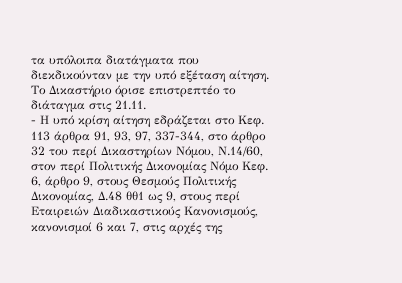τα υπόλοιπα διατάγματα που διεκδικούνταν με την υπό εξέταση αίτηση. Το Δικαστήριο όρισε επιστρεπτέο το διάταγμα στις 21.11.
- Η υπό κρίση αίτηση εδράζεται στο Κεφ. 113 άρθρα 91, 93, 97, 337-344, στο άρθρο 32 του περί Δικαστηρίων Νόμου, Ν.14/60, στον περί Πολιτικής Δικονομίας Νόμο Κεφ. 6, άρθρο 9, στους Θεσμούς Πολιτικής Δικονομίας, Δ.48 θθ1 ως 9, στους περί Εταιρειών Διαδικαστικούς Κανονισμούς, κανονισμοί 6 και 7, στις αρχές της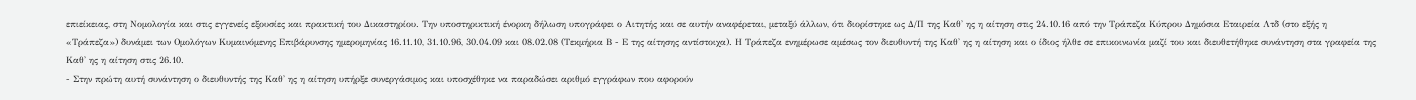επιείκειας, στη Νομολογία και στις εγγενείς εξουσίες και πρακτική του Δικαστηρίου. Την υποστηρικτική ένορκη δήλωση υπογράφει ο Αιτητής και σε αυτήν αναφέρεται, μεταξύ άλλων, ότι διορίστηκε ως Δ/Π της Καθ' ης η αίτηση στις 24.10.16 από την Τράπεζα Κύπρου Δημόσια Εταιρεία Λτδ (στο εξής η «Τράπεζα») δυνάμει των Ομολόγων Κυμαινόμενης Επιβάρυνσης ημερομηνίας 16.11.10, 31.10.96, 30.04.09 και 08.02.08 (Τεκμήρια Β - Ε της αίτησης αντίστοιχα). Η Τράπεζα ενημέρωσε αμέσως τον διευθυντή της Καθ' ης η αίτηση και ο ίδιος ήλθε σε επικοινωνία μαζί του και διευθετήθηκε συνάντηση στα γραφεία της Καθ' ης η αίτηση στις 26.10.
- Στην πρώτη αυτή συνάντηση ο διευθυντής της Καθ' ης η αίτηση υπήρξε συνεργάσιμος και υποσχέθηκε να παραδώσει αριθμό εγγράφων που αφορούν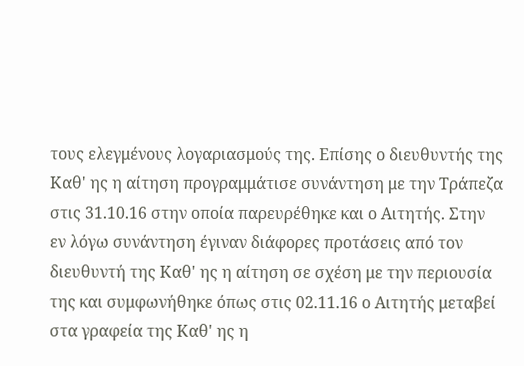τους ελεγμένους λογαριασμούς της. Επίσης ο διευθυντής της Καθ' ης η αίτηση προγραμμάτισε συνάντηση με την Τράπεζα στις 31.10.16 στην οποία παρευρέθηκε και ο Αιτητής. Στην εν λόγω συνάντηση έγιναν διάφορες προτάσεις από τον διευθυντή της Καθ' ης η αίτηση σε σχέση με την περιουσία της και συμφωνήθηκε όπως στις 02.11.16 ο Αιτητής μεταβεί στα γραφεία της Καθ' ης η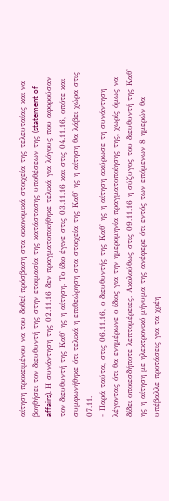αίτηση προκειμένου να του δοθεί πρόσβαση στα οικονομικά στοιχεία της τελευταίας και να βοηθήσει τον διευθυντή της στην ετοιμασία της κατάστασης υποθέσεων της (statement of affairs). Η συνάντηση της 02.11.16 δεν πραγματοποιήθηκε τελικά για λόγους που αφορούσαν τον διευθυντή της Καθ' ης η αίτηση. Το ίδιο έγινε στις 03.11.16 και στις 04.11.16, οπότε και συμφωνήθηκε ότι τελικά η επιθεώρηση στα στοιχεία της Καθ' ης η αίτηση θα λάβει χώρα στις 07.11.
- Παρά ταύτα, στις 06.11.16, ο διευθυντής της Καθ' ης η αίτηση ακύρωσε τη συνάντηση λέγοντας ότι θα ενημέρωνε ο ίδιος για την ημερομηνία πραγματοποίησης της, χωρίς όμως να δίδει οποιεσδήποτε λεπτομέρειες. Ακολούθως στις 09.11.16 η σύζυγος του διευθυντή της Καθ' ης η αίτηση με ηλεκτρονικό μήνυμα της ανέφερε ότι εντός των επόμενων 8 ημερών θα υπέβαλλε προτάσεις για τα χρέη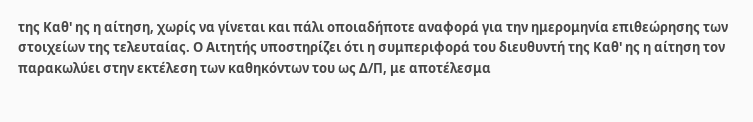της Καθ' ης η αίτηση, χωρίς να γίνεται και πάλι οποιαδήποτε αναφορά για την ημερομηνία επιθεώρησης των στοιχείων της τελευταίας. Ο Αιτητής υποστηρίζει ότι η συμπεριφορά του διευθυντή της Καθ' ης η αίτηση τον παρακωλύει στην εκτέλεση των καθηκόντων του ως Δ/Π, με αποτέλεσμα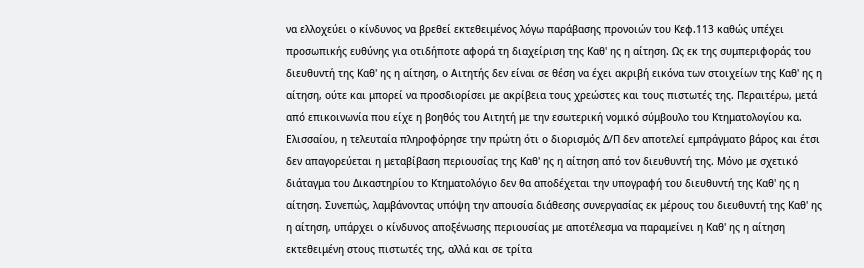να ελλοχεύει ο κίνδυνος να βρεθεί εκτεθειμένος λόγω παράβασης προνοιών του Κεφ.113 καθώς υπέχει προσωπικής ευθύνης για οτιδήποτε αφορά τη διαχείριση της Καθ' ης η αίτηση. Ως εκ της συμπεριφοράς του διευθυντή της Καθ' ης η αίτηση, ο Αιτητής δεν είναι σε θέση να έχει ακριβή εικόνα των στοιχείων της Καθ' ης η αίτηση, ούτε και μπορεί να προσδιορίσει με ακρίβεια τους χρεώστες και τους πιστωτές της. Περαιτέρω, μετά από επικοινωνία που είχε η βοηθός του Αιτητή με την εσωτερική νομικό σύμβουλο του Κτηματολογίου κα. Ελισσαίου, η τελευταία πληροφόρησε την πρώτη ότι ο διορισμός Δ/Π δεν αποτελεί εμπράγματο βάρος και έτσι δεν απαγορεύεται η μεταβίβαση περιουσίας της Καθ' ης η αίτηση από τον διευθυντή της. Μόνο με σχετικό διάταγμα του Δικαστηρίου το Κτηματολόγιο δεν θα αποδέχεται την υπογραφή του διευθυντή της Καθ' ης η αίτηση. Συνεπώς, λαμβάνοντας υπόψη την απουσία διάθεσης συνεργασίας εκ μέρους του διευθυντή της Καθ' ης η αίτηση, υπάρχει ο κίνδυνος αποξένωσης περιουσίας με αποτέλεσμα να παραμείνει η Καθ' ης η αίτηση εκτεθειμένη στους πιστωτές της, αλλά και σε τρίτα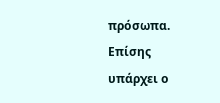πρόσωπα. Επίσης υπάρχει ο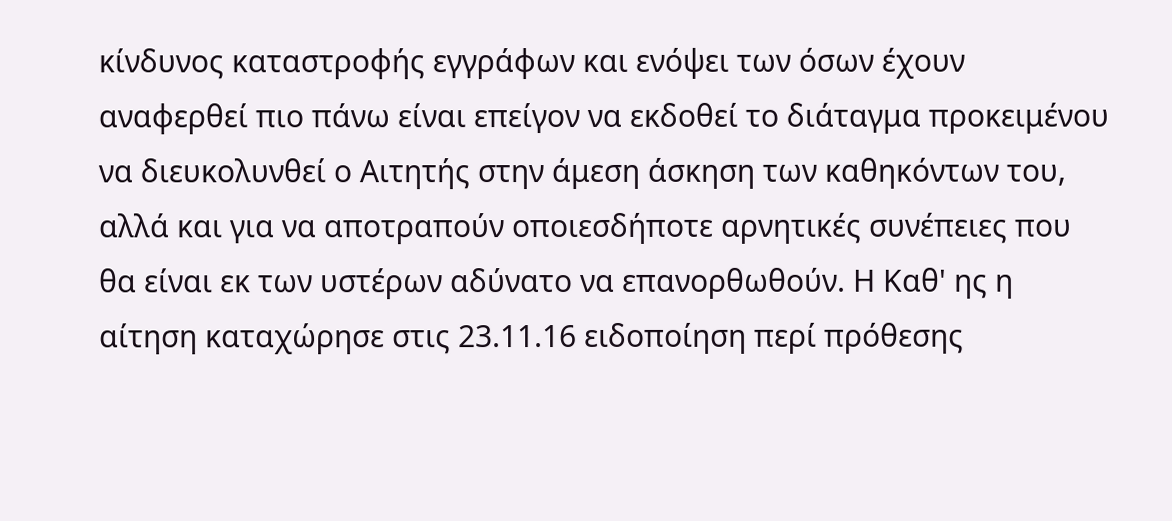κίνδυνος καταστροφής εγγράφων και ενόψει των όσων έχουν αναφερθεί πιο πάνω είναι επείγον να εκδοθεί το διάταγμα προκειμένου να διευκολυνθεί ο Αιτητής στην άμεση άσκηση των καθηκόντων του, αλλά και για να αποτραπούν οποιεσδήποτε αρνητικές συνέπειες που θα είναι εκ των υστέρων αδύνατο να επανορθωθούν. Η Καθ' ης η αίτηση καταχώρησε στις 23.11.16 ειδοποίηση περί πρόθεσης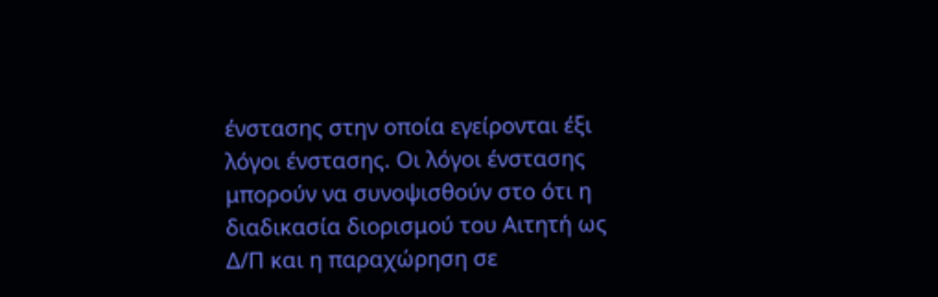ένστασης στην οποία εγείρονται έξι λόγοι ένστασης. Οι λόγοι ένστασης μπορούν να συνοψισθούν στο ότι η διαδικασία διορισμού του Αιτητή ως Δ/Π και η παραχώρηση σε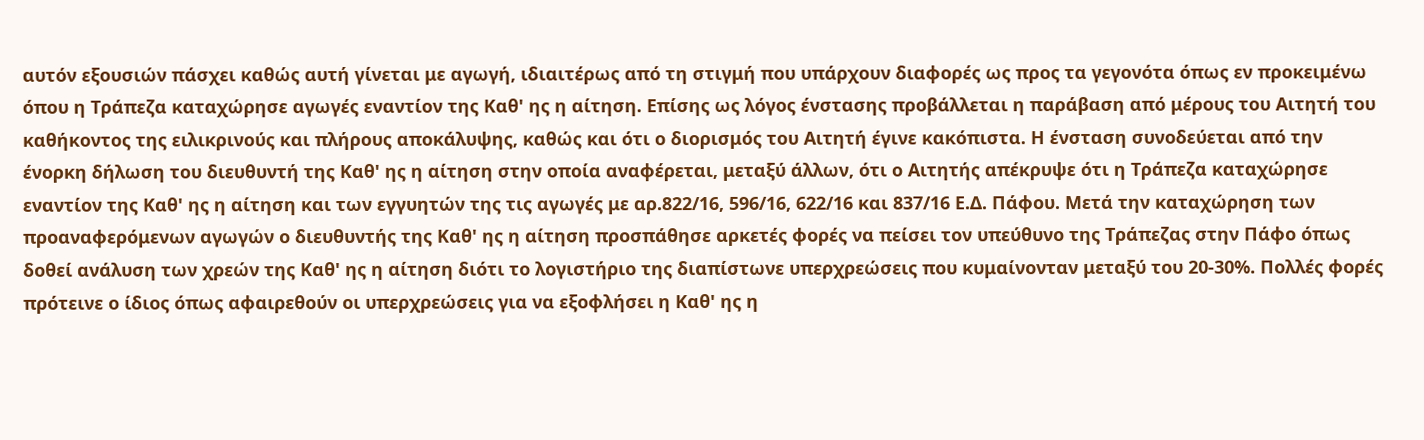αυτόν εξουσιών πάσχει καθώς αυτή γίνεται με αγωγή, ιδιαιτέρως από τη στιγμή που υπάρχουν διαφορές ως προς τα γεγονότα όπως εν προκειμένω όπου η Τράπεζα καταχώρησε αγωγές εναντίον της Καθ' ης η αίτηση. Επίσης ως λόγος ένστασης προβάλλεται η παράβαση από μέρους του Αιτητή του καθήκοντος της ειλικρινούς και πλήρους αποκάλυψης, καθώς και ότι ο διορισμός του Αιτητή έγινε κακόπιστα. Η ένσταση συνοδεύεται από την ένορκη δήλωση του διευθυντή της Καθ' ης η αίτηση στην οποία αναφέρεται, μεταξύ άλλων, ότι ο Αιτητής απέκρυψε ότι η Τράπεζα καταχώρησε εναντίον της Καθ' ης η αίτηση και των εγγυητών της τις αγωγές με αρ.822/16, 596/16, 622/16 και 837/16 Ε.Δ. Πάφου. Μετά την καταχώρηση των προαναφερόμενων αγωγών ο διευθυντής της Καθ' ης η αίτηση προσπάθησε αρκετές φορές να πείσει τον υπεύθυνο της Τράπεζας στην Πάφο όπως δοθεί ανάλυση των χρεών της Καθ' ης η αίτηση διότι το λογιστήριο της διαπίστωνε υπερχρεώσεις που κυμαίνονταν μεταξύ του 20-30%. Πολλές φορές πρότεινε ο ίδιος όπως αφαιρεθούν οι υπερχρεώσεις για να εξοφλήσει η Καθ' ης η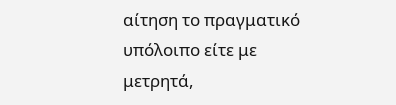αίτηση το πραγματικό υπόλοιπο είτε με μετρητά,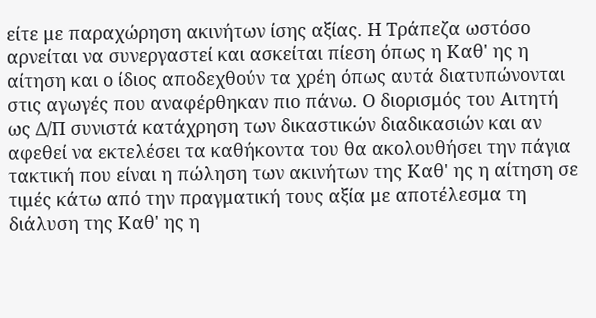είτε με παραχώρηση ακινήτων ίσης αξίας. Η Τράπεζα ωστόσο αρνείται να συνεργαστεί και ασκείται πίεση όπως η Καθ' ης η αίτηση και ο ίδιος αποδεχθούν τα χρέη όπως αυτά διατυπώνονται στις αγωγές που αναφέρθηκαν πιο πάνω. Ο διορισμός του Αιτητή ως Δ/Π συνιστά κατάχρηση των δικαστικών διαδικασιών και αν αφεθεί να εκτελέσει τα καθήκοντα του θα ακολουθήσει την πάγια τακτική που είναι η πώληση των ακινήτων της Καθ' ης η αίτηση σε τιμές κάτω από την πραγματική τους αξία με αποτέλεσμα τη διάλυση της Καθ' ης η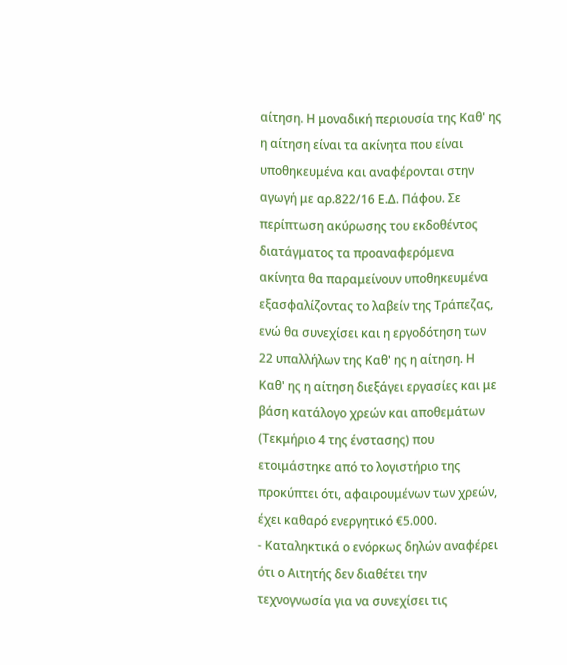αίτηση. Η μοναδική περιουσία της Καθ' ης η αίτηση είναι τα ακίνητα που είναι υποθηκευμένα και αναφέρονται στην αγωγή με αρ.822/16 Ε.Δ. Πάφου. Σε περίπτωση ακύρωσης του εκδοθέντος διατάγματος τα προαναφερόμενα ακίνητα θα παραμείνουν υποθηκευμένα εξασφαλίζοντας το λαβείν της Τράπεζας, ενώ θα συνεχίσει και η εργοδότηση των 22 υπαλλήλων της Καθ' ης η αίτηση. Η Καθ' ης η αίτηση διεξάγει εργασίες και με βάση κατάλογο χρεών και αποθεμάτων (Τεκμήριο 4 της ένστασης) που ετοιμάστηκε από το λογιστήριο της προκύπτει ότι, αφαιρουμένων των χρεών, έχει καθαρό ενεργητικό €5.000.
- Καταληκτικά ο ενόρκως δηλών αναφέρει ότι ο Αιτητής δεν διαθέτει την τεχνογνωσία για να συνεχίσει τις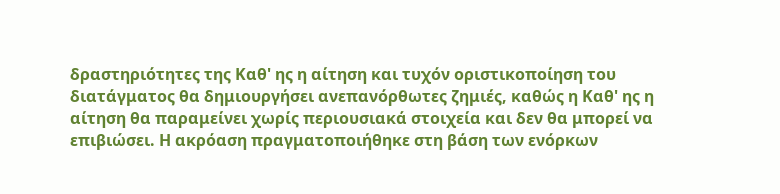δραστηριότητες της Καθ' ης η αίτηση και τυχόν οριστικοποίηση του διατάγματος θα δημιουργήσει ανεπανόρθωτες ζημιές, καθώς η Καθ' ης η αίτηση θα παραμείνει χωρίς περιουσιακά στοιχεία και δεν θα μπορεί να επιβιώσει. Η ακρόαση πραγματοποιήθηκε στη βάση των ενόρκων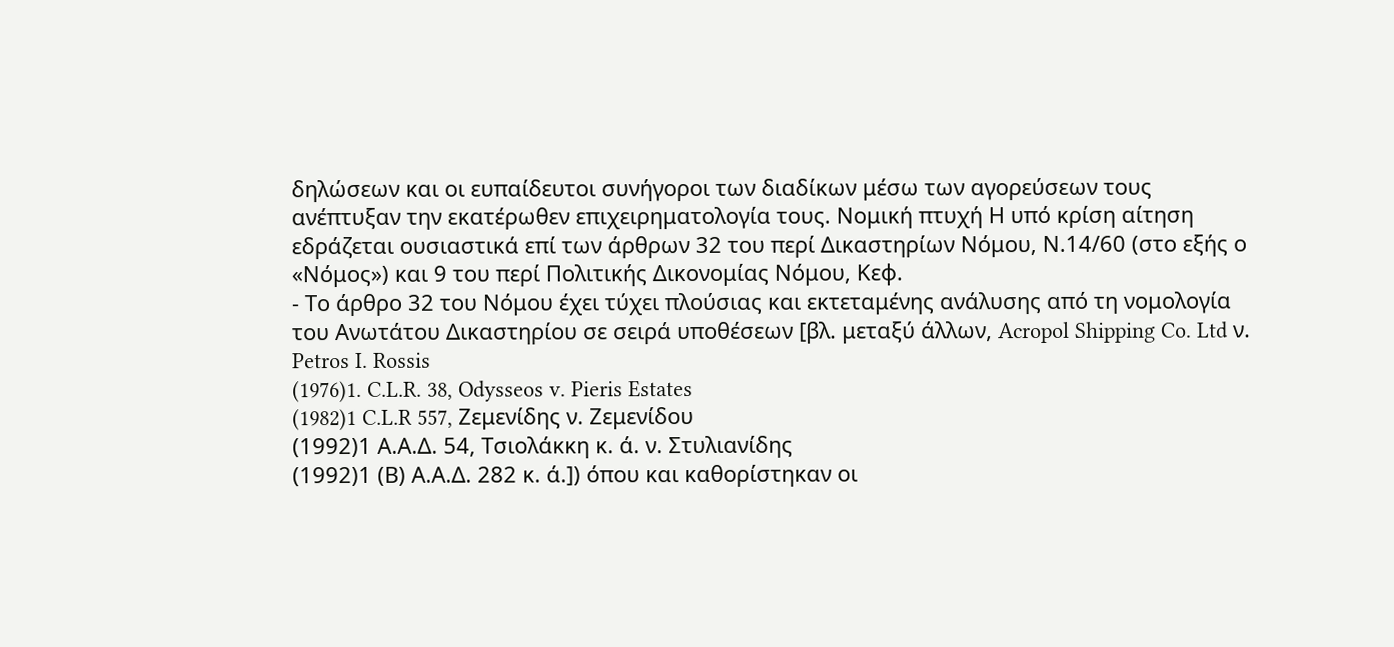δηλώσεων και οι ευπαίδευτοι συνήγοροι των διαδίκων μέσω των αγορεύσεων τους ανέπτυξαν την εκατέρωθεν επιχειρηματολογία τους. Νομική πτυχή Η υπό κρίση αίτηση εδράζεται ουσιαστικά επί των άρθρων 32 του περί Δικαστηρίων Νόμου, Ν.14/60 (στο εξής ο «Νόμος») και 9 του περί Πολιτικής Δικονομίας Νόμου, Κεφ.
- Το άρθρο 32 του Νόμου έχει τύχει πλούσιας και εκτεταμένης ανάλυσης από τη νομολογία του Ανωτάτου Δικαστηρίου σε σειρά υποθέσεων [βλ. μεταξύ άλλων, Acropol Shipping Co. Ltd ν. Petros I. Rossis
(1976)1. C.L.R. 38, Odysseos v. Pieris Estates
(1982)1 C.L.R 557, Ζεμενίδης ν. Ζεμενίδου
(1992)1 Α.Α.Δ. 54, Τσιολάκκη κ. ά. ν. Στυλιανίδης
(1992)1 (Β) Α.Α.Δ. 282 κ. ά.]) όπου και καθορίστηκαν οι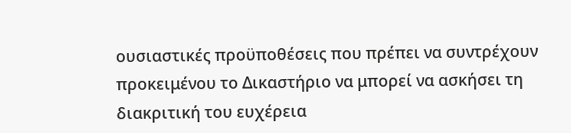ουσιαστικές προϋποθέσεις που πρέπει να συντρέχουν προκειμένου το Δικαστήριο να μπορεί να ασκήσει τη διακριτική του ευχέρεια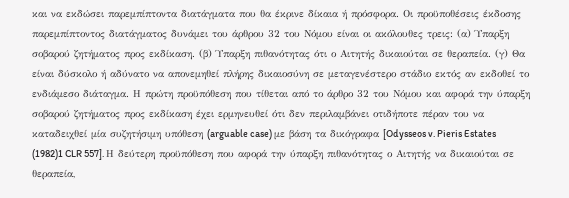και να εκδώσει παρεμπίπτοντα διατάγματα που θα έκρινε δίκαια ή πρόσφορα. Οι προϋποθέσεις έκδοσης παρεμπίπτοντος διατάγματος δυνάμει του άρθρου 32 του Νόμου είναι οι ακόλουθες τρεις: (α) Ύπαρξη σοβαρού ζητήματος προς εκδίκαση. (β) Ύπαρξη πιθανότητας ότι ο Αιτητής δικαιούται σε θεραπεία. (γ) Θα είναι δύσκολο ή αδύνατο να απονεμηθεί πλήρης δικαιοσύνη σε μεταγενέστερο στάδιο εκτός αν εκδοθεί το ενδιάμεσο διάταγμα. Η πρώτη προϋπόθεση που τίθεται από το άρθρο 32 του Νόμου και αφορά την ύπαρξη σοβαρού ζητήματος προς εκδίκαση έχει ερμηνευθεί ότι δεν περιλαμβάνει οτιδήποτε πέραν του να καταδειχθεί μία συζητήσιμη υπόθεση (arguable case) με βάση τα δικόγραφα [Odysseos v. Pieris Estates
(1982)1 CLR 557]. Η δεύτερη προϋπόθεση που αφορά την ύπαρξη πιθανότητας ο Αιτητής να δικαιούται σε θεραπεία,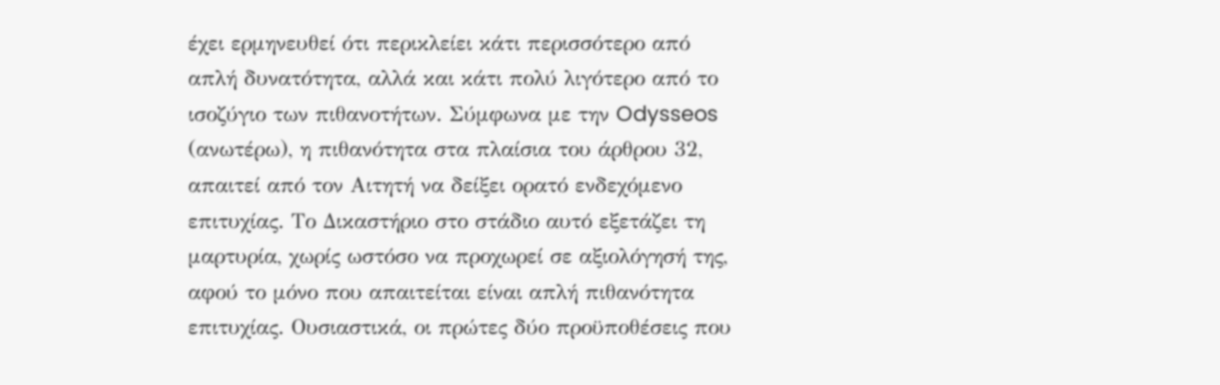έχει ερμηνευθεί ότι περικλείει κάτι περισσότερο από απλή δυνατότητα, αλλά και κάτι πολύ λιγότερο από το ισοζύγιο των πιθανοτήτων. Σύμφωνα με την Odysseos (ανωτέρω), η πιθανότητα στα πλαίσια του άρθρου 32, απαιτεί από τον Αιτητή να δείξει ορατό ενδεχόμενο επιτυχίας. Το Δικαστήριο στο στάδιο αυτό εξετάζει τη μαρτυρία, χωρίς ωστόσο να προχωρεί σε αξιολόγησή της, αφού το μόνο που απαιτείται είναι απλή πιθανότητα επιτυχίας. Ουσιαστικά, οι πρώτες δύο προϋποθέσεις που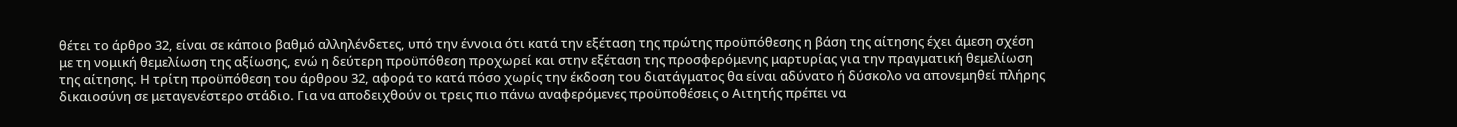θέτει το άρθρο 32, είναι σε κάποιο βαθμό αλληλένδετες, υπό την έννοια ότι κατά την εξέταση της πρώτης προϋπόθεσης η βάση της αίτησης έχει άμεση σχέση με τη νομική θεμελίωση της αξίωσης, ενώ η δεύτερη προϋπόθεση προχωρεί και στην εξέταση της προσφερόμενης μαρτυρίας για την πραγματική θεμελίωση της αίτησης. Η τρίτη προϋπόθεση του άρθρου 32, αφορά το κατά πόσο χωρίς την έκδοση του διατάγματος θα είναι αδύνατο ή δύσκολο να απονεμηθεί πλήρης δικαιοσύνη σε μεταγενέστερο στάδιο. Για να αποδειχθούν οι τρεις πιο πάνω αναφερόμενες προϋποθέσεις ο Αιτητής πρέπει να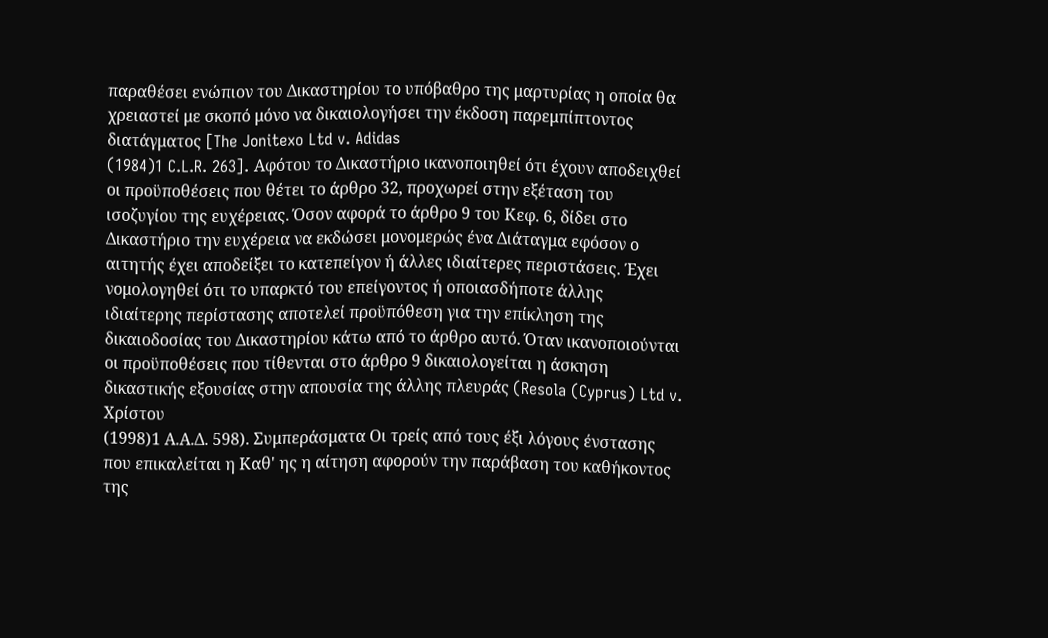παραθέσει ενώπιον του Δικαστηρίου το υπόβαθρο της μαρτυρίας η οποία θα χρειαστεί με σκοπό μόνο να δικαιολογήσει την έκδοση παρεμπίπτοντος διατάγματος [The Jonitexo Ltd v. Adidas
(1984)1 C.L.R. 263]. Αφότου το Δικαστήριο ικανοποιηθεί ότι έχουν αποδειχθεί οι προϋποθέσεις που θέτει το άρθρο 32, προχωρεί στην εξέταση του ισοζυγίου της ευχέρειας. Όσον αφορά το άρθρο 9 του Κεφ. 6, δίδει στο Δικαστήριο την ευχέρεια να εκδώσει μονομερώς ένα Διάταγμα εφόσον ο αιτητής έχει αποδείξει το κατεπείγον ή άλλες ιδιαίτερες περιστάσεις. Έχει νομολογηθεί ότι το υπαρκτό του επείγοντος ή οποιασδήποτε άλλης ιδιαίτερης περίστασης αποτελεί προϋπόθεση για την επίκληση της δικαιοδοσίας του Δικαστηρίου κάτω από το άρθρο αυτό. Όταν ικανοποιούνται οι προϋποθέσεις που τίθενται στο άρθρο 9 δικαιολογείται η άσκηση δικαστικής εξουσίας στην απουσία της άλλης πλευράς (Resola (Cyprus) Ltd v. Χρίστου
(1998)1 Α.Α.Δ. 598). Συμπεράσματα Οι τρείς από τους έξι λόγους ένστασης που επικαλείται η Καθ' ης η αίτηση αφορούν την παράβαση του καθήκοντος της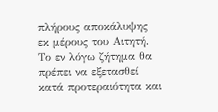πλήρους αποκάλυψης εκ μέρους του Αιτητή. Το εν λόγω ζήτημα θα πρέπει να εξετασθεί κατά προτεραιότητα και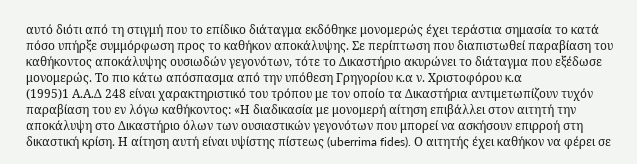αυτό διότι από τη στιγμή που το επίδικο διάταγμα εκδόθηκε μονομερώς έχει τεράστια σημασία το κατά πόσο υπήρξε συμμόρφωση προς το καθήκον αποκάλυψης. Σε περίπτωση που διαπιστωθεί παραβίαση του καθήκοντος αποκάλυψης ουσιωδών γεγονότων, τότε το Δικαστήριο ακυρώνει το διάταγμα που εξέδωσε μονομερώς. Το πιο κάτω απόσπασμα από την υπόθεση Γρηγορίου κ.α ν. Χριστοφόρου κ.α
(1995)1 Α.Α.Δ 248 είναι χαρακτηριστικό του τρόπου με τον οποίο τα Δικαστήρια αντιμετωπίζουν τυχόν παραβίαση του εν λόγω καθήκοντος: «Η διαδικασία με μονομερή αίτηση επιβάλλει στον αιτητή την αποκάλυψη στο Δικαστήριο όλων των ουσιαστικών γεγονότων που μπορεί να ασκήσουν επιρροή στη δικαστική κρίση. Η αίτηση αυτή είναι υψίστης πίστεως (uberrima fides). Ο αιτητής έχει καθήκον να φέρει σε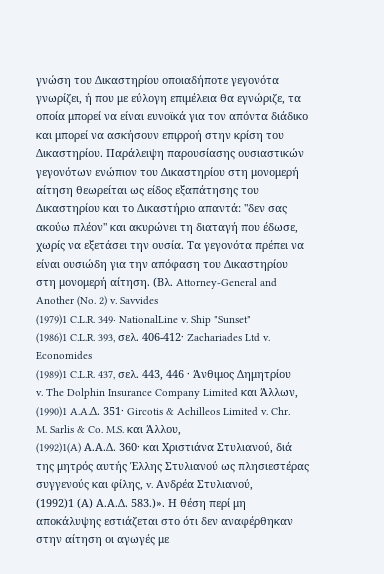γνώση του Δικαστηρίου οποιαδήποτε γεγονότα γνωρίζει, ή που με εύλογη επιμέλεια θα εγνώριζε, τα οποία μπορεί να είναι ευνοϊκά για τον απόντα διάδικο και μπορεί να ασκήσουν επιρροή στην κρίση του Δικαστηρίου. Παράλειψη παρουσίασης ουσιαστικών γεγονότων ενώπιον του Δικαστηρίου στη μονομερή αίτηση θεωρείται ως είδος εξαπάτησης του Δικαστηρίου και το Δικαστήριο απαντά: "δεν σας ακούω πλέον" και ακυρώνει τη διαταγή που έδωσε, χωρίς να εξετάσει την ουσία. Τα γεγονότα πρέπει να είναι ουσιώδη για την απόφαση του Δικαστηρίου στη μονομερή αίτηση. (Βλ. Attorney-General and Another (No. 2) v. Savvides
(1979)1 C.L.R. 349· NationalLine v. Ship "Sunset"
(1986)1 C.L.R. 393, σελ. 406-412· Zachariades Ltd v. Economides
(1989)1 C.L.R. 437, σελ. 443, 446 · Άνθιμος Δημητρίου v. The Dolphin Insurance Company Limited και Άλλων,
(1990)1 A.A.Δ. 351· Gircotis & Achilleos Limited v. Chr. M. Sarlis & Co. M.S. και Άλλου,
(1992)1(A) Α.Α.Δ. 360· και Χριστιάνα Στυλιανού, διά της μητρός αυτής Έλλης Στυλιανού ως πλησιεστέρας συγγενούς και φίλης, v. Ανδρέα Στυλιανού,
(1992)1 (Α) Α.Α.Δ. 583.)». Η θέση περί μη αποκάλυψης εστιάζεται στο ότι δεν αναφέρθηκαν στην αίτηση οι αγωγές με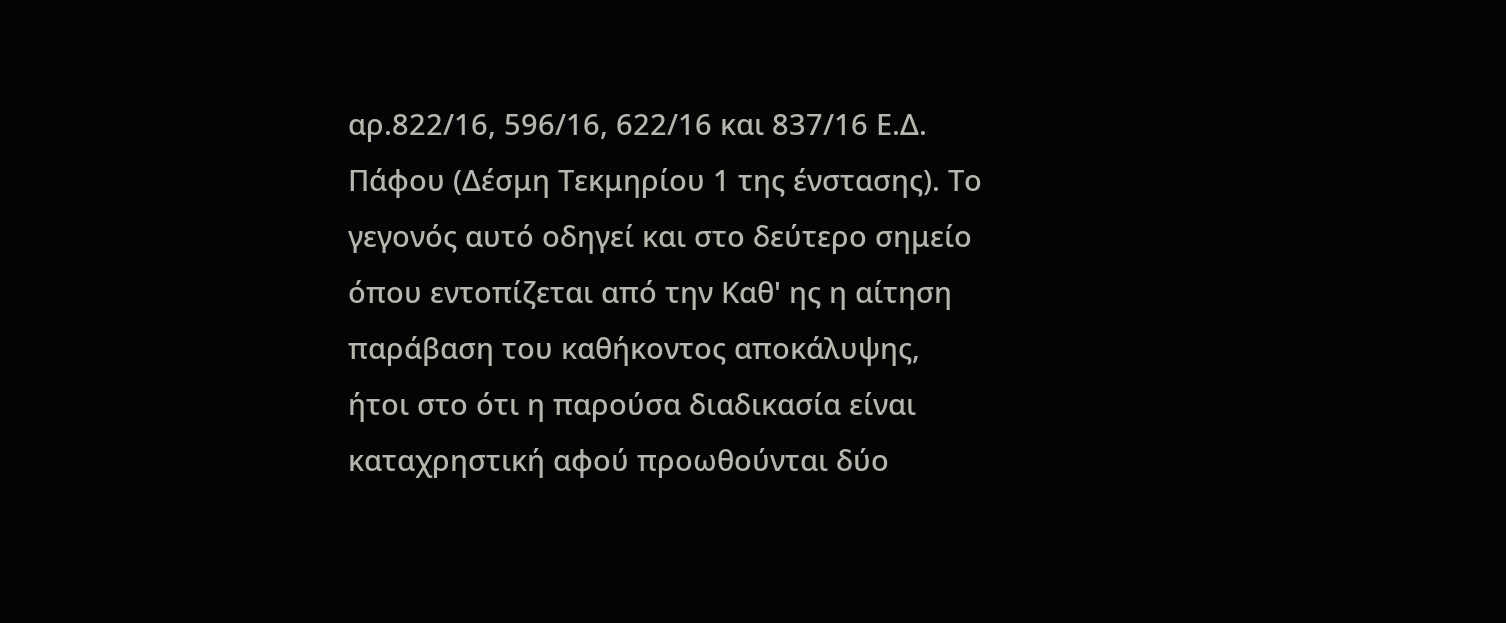αρ.822/16, 596/16, 622/16 και 837/16 Ε.Δ. Πάφου (Δέσμη Τεκμηρίου 1 της ένστασης). Το γεγονός αυτό οδηγεί και στο δεύτερο σημείο όπου εντοπίζεται από την Καθ' ης η αίτηση παράβαση του καθήκοντος αποκάλυψης, ήτοι στο ότι η παρούσα διαδικασία είναι καταχρηστική αφού προωθούνται δύο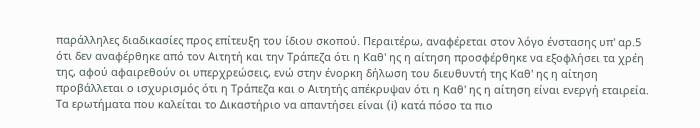παράλληλες διαδικασίες προς επίτευξη του ίδιου σκοπού. Περαιτέρω, αναφέρεται στον λόγο ένστασης υπ' αρ.5 ότι δεν αναφέρθηκε από τον Αιτητή και την Τράπεζα ότι η Καθ' ης η αίτηση προσφέρθηκε να εξοφλήσει τα χρέη της, αφού αφαιρεθούν οι υπερχρεώσεις, ενώ στην ένορκη δήλωση του διευθυντή της Καθ' ης η αίτηση προβάλλεται ο ισχυρισμός ότι η Τράπεζα και ο Αιτητής απέκρυψαν ότι η Καθ' ης η αίτηση είναι ενεργή εταιρεία. Τα ερωτήματα που καλείται το Δικαστήριο να απαντήσει είναι (i) κατά πόσο τα πιο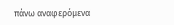πάνω αναφερόμενα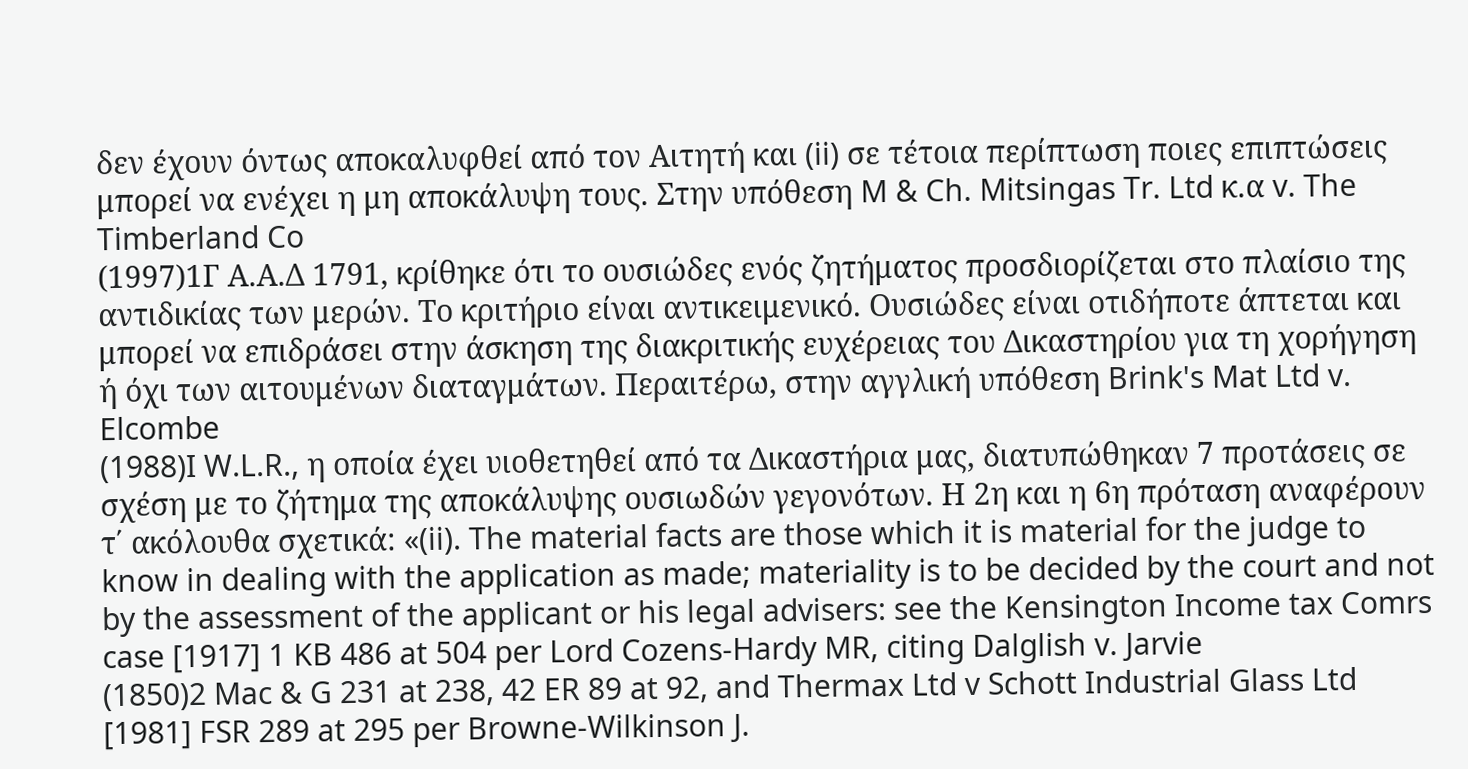δεν έχουν όντως αποκαλυφθεί από τον Αιτητή και (ii) σε τέτοια περίπτωση ποιες επιπτώσεις μπορεί να ενέχει η μη αποκάλυψη τους. Στην υπόθεση M & Ch. Mitsingas Tr. Ltd κ.α v. The Timberland Co
(1997)1Γ Α.Α.Δ 1791, κρίθηκε ότι το ουσιώδες ενός ζητήματος προσδιορίζεται στο πλαίσιο της αντιδικίας των μερών. Το κριτήριο είναι αντικειμενικό. Ουσιώδες είναι οτιδήποτε άπτεται και μπορεί να επιδράσει στην άσκηση της διακριτικής ευχέρειας του Δικαστηρίου για τη χορήγηση ή όχι των αιτουμένων διαταγμάτων. Περαιτέρω, στην αγγλική υπόθεση Brink's Mat Ltd v. Elcombe
(1988)I W.L.R., η οποία έχει υιοθετηθεί από τα Δικαστήρια μας, διατυπώθηκαν 7 προτάσεις σε σχέση με το ζήτημα της αποκάλυψης ουσιωδών γεγονότων. Η 2η και η 6η πρόταση αναφέρουν τ΄ ακόλουθα σχετικά: «(ii). The material facts are those which it is material for the judge to know in dealing with the application as made; materiality is to be decided by the court and not by the assessment of the applicant or his legal advisers: see the Kensington Income tax Comrs case [1917] 1 KB 486 at 504 per Lord Cozens-Hardy MR, citing Dalglish v. Jarvie
(1850)2 Mac & G 231 at 238, 42 ER 89 at 92, and Thermax Ltd v Schott Industrial Glass Ltd [1981] FSR 289 at 295 per Browne-Wilkinson J.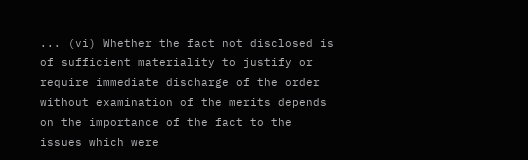... (vi) Whether the fact not disclosed is of sufficient materiality to justify or require immediate discharge of the order without examination of the merits depends on the importance of the fact to the issues which were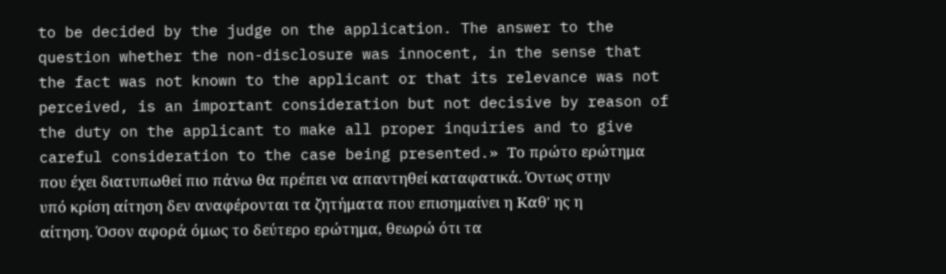to be decided by the judge on the application. The answer to the question whether the non-disclosure was innocent, in the sense that the fact was not known to the applicant or that its relevance was not perceived, is an important consideration but not decisive by reason of the duty on the applicant to make all proper inquiries and to give careful consideration to the case being presented.» Το πρώτο ερώτημα που έχει διατυπωθεί πιο πάνω θα πρέπει να απαντηθεί καταφατικά. Όντως στην υπό κρίση αίτηση δεν αναφέρονται τα ζητήματα που επισημαίνει η Καθ' ης η αίτηση. Όσον αφορά όμως το δεύτερο ερώτημα, θεωρώ ότι τα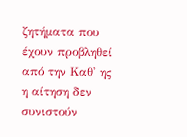ζητήματα που έχουν προβληθεί από την Καθ' ης η αίτηση δεν συνιστούν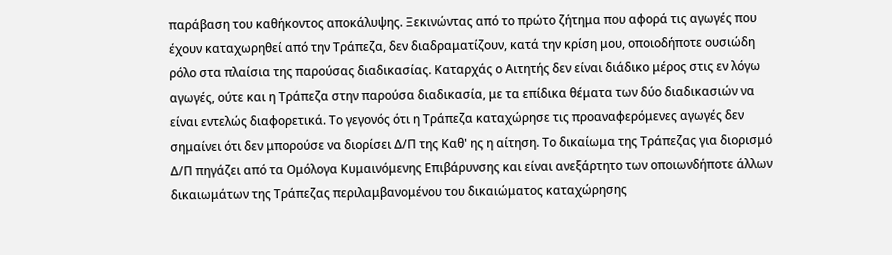παράβαση του καθήκοντος αποκάλυψης. Ξεκινώντας από το πρώτο ζήτημα που αφορά τις αγωγές που έχουν καταχωρηθεί από την Τράπεζα, δεν διαδραματίζουν, κατά την κρίση μου, οποιοδήποτε ουσιώδη ρόλο στα πλαίσια της παρούσας διαδικασίας. Καταρχάς ο Αιτητής δεν είναι διάδικο μέρος στις εν λόγω αγωγές, ούτε και η Τράπεζα στην παρούσα διαδικασία, με τα επίδικα θέματα των δύο διαδικασιών να είναι εντελώς διαφορετικά. Το γεγονός ότι η Τράπεζα καταχώρησε τις προαναφερόμενες αγωγές δεν σημαίνει ότι δεν μπορούσε να διορίσει Δ/Π της Καθ' ης η αίτηση. Το δικαίωμα της Τράπεζας για διορισμό Δ/Π πηγάζει από τα Ομόλογα Κυμαινόμενης Επιβάρυνσης και είναι ανεξάρτητο των οποιωνδήποτε άλλων δικαιωμάτων της Τράπεζας περιλαμβανομένου του δικαιώματος καταχώρησης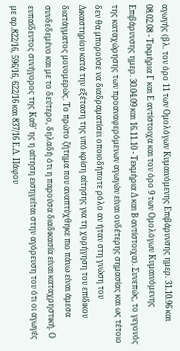αγωγής (βλ. τον όρο 11 των Ομολόγων Κυμαινόμενης Επιβάρυνσης ημερ. 31.10.96 και 08.02.08 - Τεκμήρια Γ και Ε αντίστοιχα και τον όρο 9 των Ομολόγων Κυμαινόμενης Επιβάρυνσης ημερ. 30.04.09 και 16.11.10 - Τεκμήρια Δ και Β αντίστοιχα). Συνεπώς, το γεγονός της καταχώρησης των προαναφερόμενων αγωγών είναι ουδέτερης σημασίας και ως τέτοιο δεν θα μπορούσε να διαδραματίσει οποιοδήποτε ρόλο αν ήταν στη γνώση του Δικαστηρίου κατά την εξέταση της υπό κρίση αίτησης για τη χορήγηση του επίδικου διατάγματος μονομερώς. Το πρώτο ζήτημα που αναπτύχθηκε πιο πάνω είναι άμεσα συνδεδεμένο και με το δεύτερο, δηλαδή ότι η παρούσα διαδικασία είναι καταχρηστική. Ο ευπαίδευτος συνήγορος της Καθ' ης η αίτηση εισηγείται στην αγόρευση του ότι οι αγωγές με αρ.822/16, 596/16, 622/16 και 837/16 Ε.Δ. Πάφου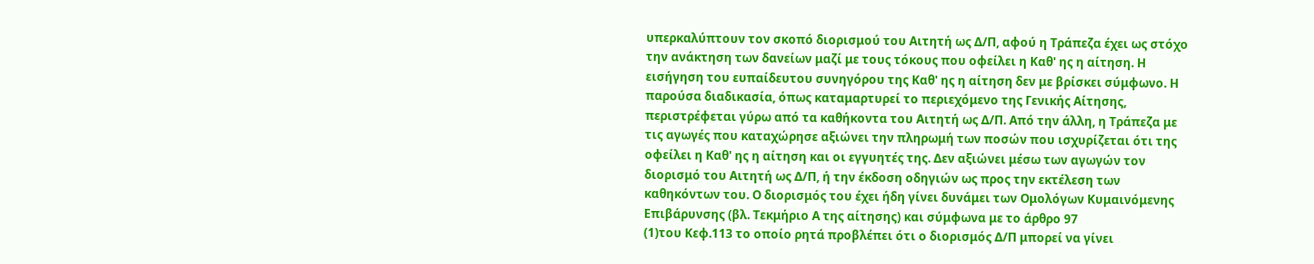υπερκαλύπτουν τον σκοπό διορισμού του Αιτητή ως Δ/Π, αφού η Τράπεζα έχει ως στόχο την ανάκτηση των δανείων μαζί με τους τόκους που οφείλει η Καθ' ης η αίτηση. Η εισήγηση του ευπαίδευτου συνηγόρου της Καθ' ης η αίτηση δεν με βρίσκει σύμφωνο. Η παρούσα διαδικασία, όπως καταμαρτυρεί το περιεχόμενο της Γενικής Αίτησης, περιστρέφεται γύρω από τα καθήκοντα του Αιτητή ως Δ/Π. Από την άλλη, η Τράπεζα με τις αγωγές που καταχώρησε αξιώνει την πληρωμή των ποσών που ισχυρίζεται ότι της οφείλει η Καθ' ης η αίτηση και οι εγγυητές της. Δεν αξιώνει μέσω των αγωγών τον διορισμό του Αιτητή ως Δ/Π, ή την έκδοση οδηγιών ως προς την εκτέλεση των καθηκόντων του. Ο διορισμός του έχει ήδη γίνει δυνάμει των Ομολόγων Κυμαινόμενης Επιβάρυνσης (βλ. Τεκμήριο Α της αίτησης) και σύμφωνα με το άρθρο 97
(1)του Κεφ.113 το οποίο ρητά προβλέπει ότι ο διορισμός Δ/Π μπορεί να γίνει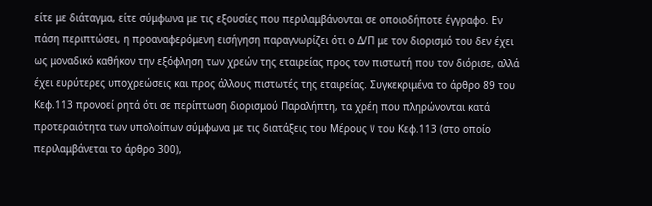είτε με διάταγμα, είτε σύμφωνα με τις εξουσίες που περιλαμβάνονται σε οποιοδήποτε έγγραφο. Εν πάση περιπτώσει, η προαναφερόμενη εισήγηση παραγνωρίζει ότι ο Δ/Π με τον διορισμό του δεν έχει ως μοναδικό καθήκον την εξόφληση των χρεών της εταιρείας προς τον πιστωτή που τον διόρισε, αλλά έχει ευρύτερες υποχρεώσεις και προς άλλους πιστωτές της εταιρείας. Συγκεκριμένα το άρθρο 89 του Κεφ.113 προνοεί ρητά ότι σε περίπτωση διορισμού Παραλήπτη, τα χρέη που πληρώνονται κατά προτεραιότητα των υπολοίπων σύμφωνα με τις διατάξεις του Μέρους V του Kεφ.113 (στο οποίο περιλαμβάνεται το άρθρο 300),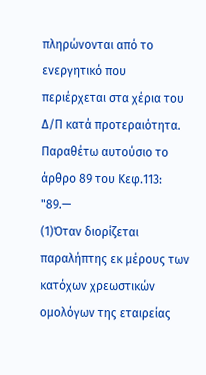πληρώνονται από το ενεργητικό που περιέρχεται στα χέρια του Δ/Π κατά προτεραιότητα. Παραθέτω αυτούσιο το άρθρο 89 του Κεφ.113: "89.—
(1)Όταν διορίζεται παραλήπτης εκ µέρους των κατόχων χρεωστικών οµολόγων της εταιρείας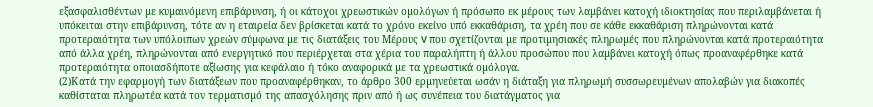εξασφαλισθέντων µε κυµαινόµενη επιβάρυνση, ή οι κάτοχοι χρεωστικών οµολόγων ή πρόσωπο εκ µέρους των λαµβάνει κατοχή ιδιοκτησίας που περιλαµβάνεται ή υπόκειται στην επιβάρυνση, τότε αν η εταιρεία δεν βρίσκεται κατά το χρόνο εκείνο υπό εκκαθάριση, τα χρέη που σε κάθε εκκαθάριση πληρώνονται κατά προτεραιότητα των υπόλοιπων χρεών σύµφωνα µε τις διατάξεις του Μέρους V που σχετίζονται µε προτιµησιακές πληρωµές που πληρώνονται κατά προτεραιότητα από άλλα χρέη, πληρώνονται από ενεργητικό που περιέρχεται στα χέρια του παραλήπτη ή άλλου προσώπου που λαµβάνει κατοχή όπως προαναφέρθηκε κατά προτεραιότητα οποιασδήποτε αξίωσης για κεφάλαιο ή τόκο αναφορικά µε τα χρεωστικά οµόλογα.
(2)Κατά την εφαρµογή των διατάξεων που προαναφέρθηκαν, το άρθρο 300 ερµηνεύεται ωσάν η διάταξη για πληρωµή συσσωρευµένων απολαβών για διακοπές καθίσταται πληρωτέα κατά τον τερµατισµό της απασχόλησης πριν από ή ως συνέπεια του διατάγµατος για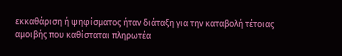εκκαθάριση ή ψηφίσµατος ήταν διάταξη για την καταβολή τέτοιας αµοιβής που καθίσταται πληρωτέα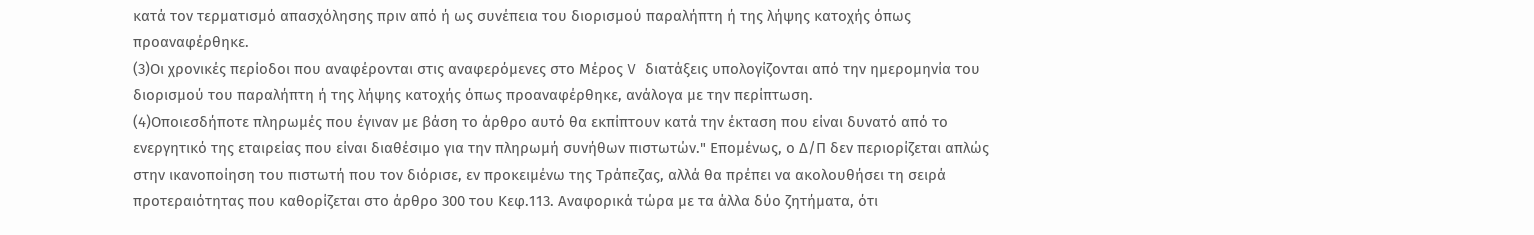κατά τον τερµατισµό απασχόλησης πριν από ή ως συνέπεια του διορισµού παραλήπτη ή της λήψης κατοχής όπως προαναφέρθηκε.
(3)Οι χρονικές περίοδοι που αναφέρονται στις αναφερόµενες στο Μέρος V διατάξεις υπολογίζονται από την ηµεροµηνία του διορισµού του παραλήπτη ή της λήψης κατοχής όπως προαναφέρθηκε, ανάλογα µε την περίπτωση.
(4)Οποιεσδήποτε πληρωµές που έγιναν µε βάση το άρθρο αυτό θα εκπίπτουν κατά την έκταση που είναι δυνατό από το ενεργητικό της εταιρείας που είναι διαθέσιµο για την πληρωµή συνήθων πιστωτών." Επομένως, ο Δ/Π δεν περιορίζεται απλώς στην ικανοποίηση του πιστωτή που τον διόρισε, εν προκειμένω της Τράπεζας, αλλά θα πρέπει να ακολουθήσει τη σειρά προτεραιότητας που καθορίζεται στο άρθρο 300 του Κεφ.113. Αναφορικά τώρα με τα άλλα δύο ζητήματα, ότι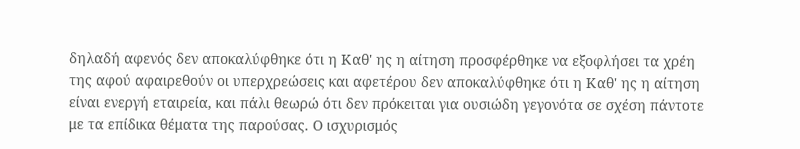δηλαδή αφενός δεν αποκαλύφθηκε ότι η Καθ' ης η αίτηση προσφέρθηκε να εξοφλήσει τα χρέη της αφού αφαιρεθούν οι υπερχρεώσεις και αφετέρου δεν αποκαλύφθηκε ότι η Καθ' ης η αίτηση είναι ενεργή εταιρεία, και πάλι θεωρώ ότι δεν πρόκειται για ουσιώδη γεγονότα σε σχέση πάντοτε με τα επίδικα θέματα της παρούσας. Ο ισχυρισμός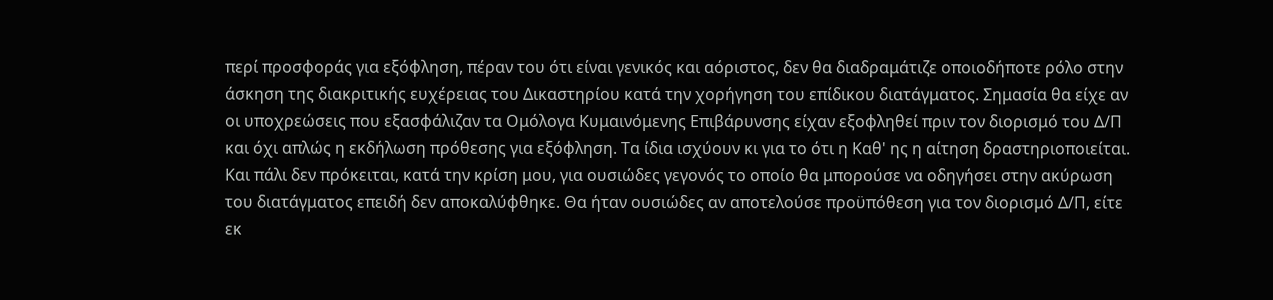περί προσφοράς για εξόφληση, πέραν του ότι είναι γενικός και αόριστος, δεν θα διαδραμάτιζε οποιοδήποτε ρόλο στην άσκηση της διακριτικής ευχέρειας του Δικαστηρίου κατά την χορήγηση του επίδικου διατάγματος. Σημασία θα είχε αν οι υποχρεώσεις που εξασφάλιζαν τα Ομόλογα Κυμαινόμενης Επιβάρυνσης είχαν εξοφληθεί πριν τον διορισμό του Δ/Π και όχι απλώς η εκδήλωση πρόθεσης για εξόφληση. Τα ίδια ισχύουν κι για το ότι η Καθ' ης η αίτηση δραστηριοποιείται. Και πάλι δεν πρόκειται, κατά την κρίση μου, για ουσιώδες γεγονός το οποίο θα μπορούσε να οδηγήσει στην ακύρωση του διατάγματος επειδή δεν αποκαλύφθηκε. Θα ήταν ουσιώδες αν αποτελούσε προϋπόθεση για τον διορισμό Δ/Π, είτε εκ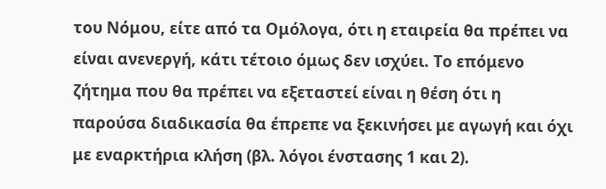του Νόμου, είτε από τα Ομόλογα, ότι η εταιρεία θα πρέπει να είναι ανενεργή, κάτι τέτοιο όμως δεν ισχύει. Το επόμενο ζήτημα που θα πρέπει να εξεταστεί είναι η θέση ότι η παρούσα διαδικασία θα έπρεπε να ξεκινήσει με αγωγή και όχι με εναρκτήρια κλήση (βλ. λόγοι ένστασης 1 και 2).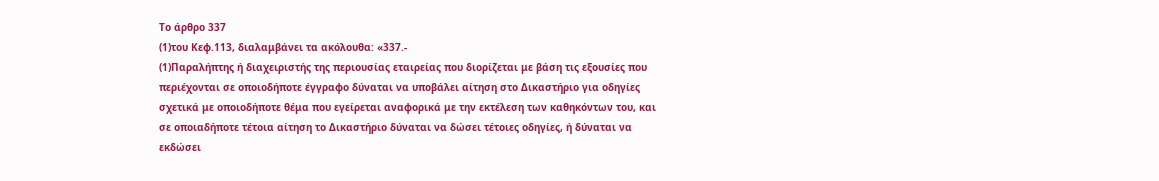Το άρθρο 337
(1)του Κεφ.113, διαλαμβάνει τα ακόλουθα: «337.-
(1)Παραλήπτης ή διαχειριστής της περιουσίας εταιρείας που διορίζεται με βάση τις εξουσίες που περιέχονται σε οποιοδήποτε έγγραφο δύναται να υποβάλει αίτηση στο Δικαστήριο για οδηγίες σχετικά με οποιοδήποτε θέμα που εγείρεται αναφορικά με την εκτέλεση των καθηκόντων του, και σε οποιαδήποτε τέτοια αίτηση το Δικαστήριο δύναται να δώσει τέτοιες οδηγίες, ή δύναται να εκδώσει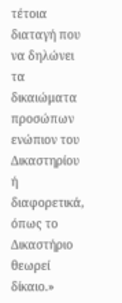τέτοια διαταγή που να δηλώνει τα δικαιώματα προσώπων ενώπιον του Δικαστηρίου ή διαφορετικά, όπως το Δικαστήριο θεωρεί δίκαιο.»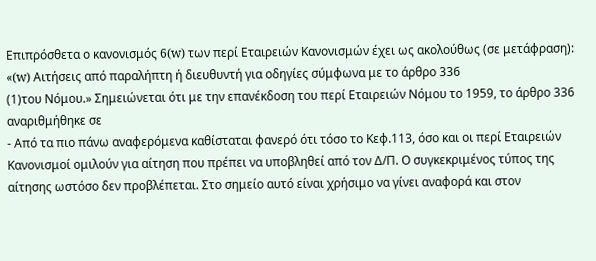Επιπρόσθετα ο κανονισμός 6(w) των περί Εταιρειών Κανονισμών έχει ως ακολούθως (σε μετάφραση): «(w) Αιτήσεις από παραλήπτη ή διευθυντή για οδηγίες σύμφωνα με το άρθρο 336
(1)του Νόμου.» Σημειώνεται ότι με την επανέκδοση του περί Εταιρειών Νόμου το 1959, το άρθρο 336 αναριθμήθηκε σε
- Από τα πιο πάνω αναφερόμενα καθίσταται φανερό ότι τόσο το Κεφ.113, όσο και οι περί Εταιρειών Κανονισμοί ομιλούν για αίτηση που πρέπει να υποβληθεί από τον Δ/Π. Ο συγκεκριμένος τύπος της αίτησης ωστόσο δεν προβλέπεται. Στο σημείο αυτό είναι χρήσιμο να γίνει αναφορά και στον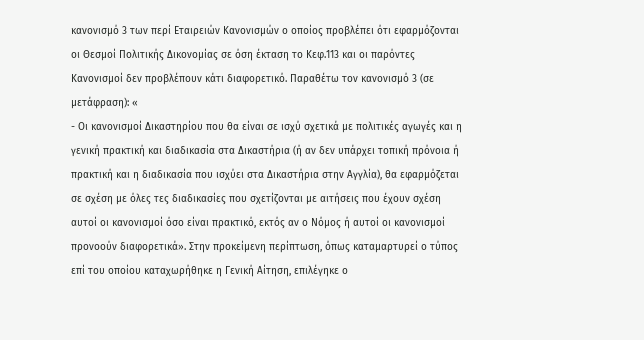κανονισμό 3 των περί Εταιρειών Κανονισμών ο οποίος προβλέπει ότι εφαρμόζονται οι Θεσμοί Πολιτικής Δικονομίας σε όση έκταση το Κεφ.113 και οι παρόντες Κανονισμοί δεν προβλέπουν κάτι διαφορετικό. Παραθέτω τον κανονισμό 3 (σε μετάφραση): «
- Οι κανονισμοί Δικαστηρίου που θα είναι σε ισχύ σχετικά με πολιτικές αγωγές και η γενική πρακτική και διαδικασία στα Δικαστήρια (ή αν δεν υπάρχει τοπική πρόνοια ή πρακτική και η διαδικασία που ισχύει στα Δικαστήρια στην Αγγλία), θα εφαρμόζεται σε σχέση με όλες τες διαδικασίες που σχετίζονται με αιτήσεις που έχουν σχέση αυτοί οι κανονισμοί όσο είναι πρακτικό, εκτός αν ο Νόμος ή αυτοί οι κανονισμοί προνοούν διαφορετικά». Στην προκείμενη περίπτωση, όπως καταμαρτυρεί ο τύπος επί του οποίου καταχωρήθηκε η Γενική Αίτηση, επιλέγηκε ο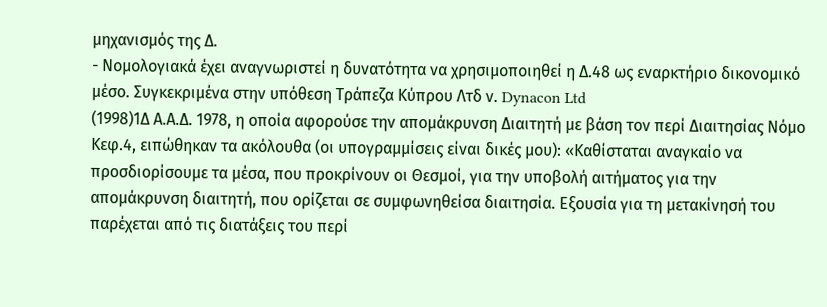μηχανισμός της Δ.
- Νομολογιακά έχει αναγνωριστεί η δυνατότητα να χρησιμοποιηθεί η Δ.48 ως εναρκτήριο δικονομικό μέσο. Συγκεκριμένα στην υπόθεση Τράπεζα Κύπρου Λτδ ν. Dynacon Ltd
(1998)1Δ Α.Α.Δ. 1978, η οποία αφορούσε την απομάκρυνση Διαιτητή με βάση τον περί Διαιτησίας Νόμο Κεφ.4, ειπώθηκαν τα ακόλουθα (οι υπογραμμίσεις είναι δικές μου): «Καθίσταται αναγκαίο να προσδιορίσουμε τα μέσα, που προκρίνουν οι Θεσμοί, για την υποβολή αιτήματος για την απομάκρυνση διαιτητή, που ορίζεται σε συμφωνηθείσα διαιτησία. Εξουσία για τη μετακίνησή του παρέχεται από τις διατάξεις του περί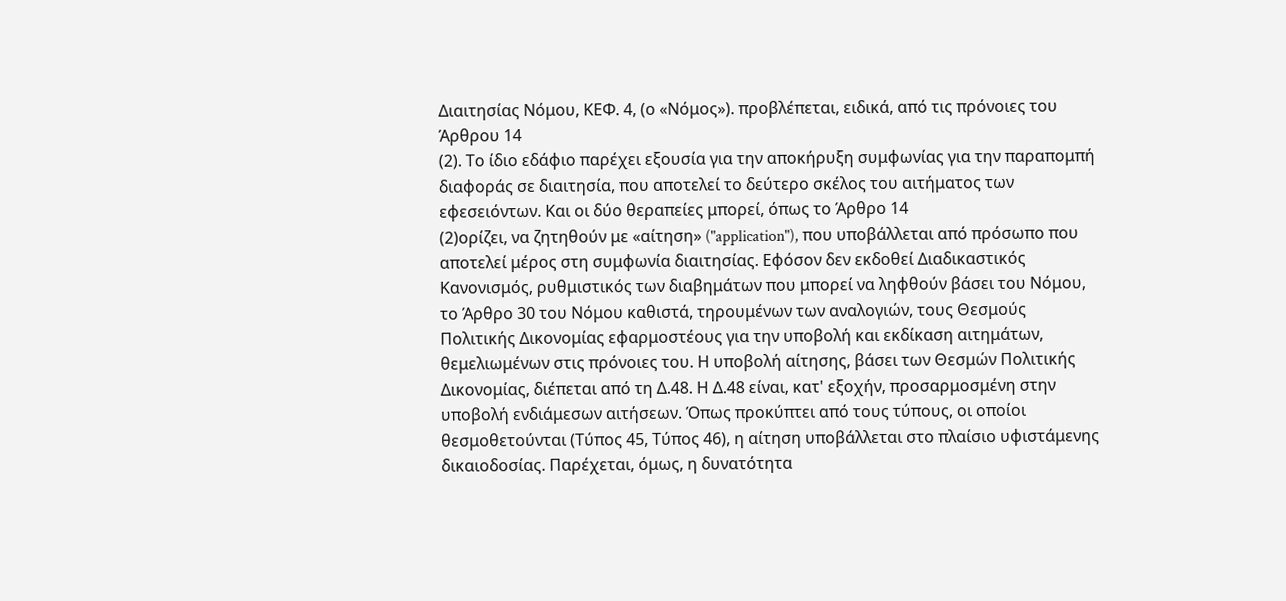Διαιτησίας Νόμου, ΚΕΦ. 4, (ο «Νόμος»). προβλέπεται, ειδικά, από τις πρόνοιες του Άρθρου 14
(2). Το ίδιο εδάφιο παρέχει εξουσία για την αποκήρυξη συμφωνίας για την παραπομπή διαφοράς σε διαιτησία, που αποτελεί το δεύτερο σκέλος του αιτήματος των εφεσειόντων. Και οι δύο θεραπείες μπορεί, όπως το Άρθρο 14
(2)ορίζει, να ζητηθούν με «αίτηση» ("application"), που υποβάλλεται από πρόσωπο που αποτελεί μέρος στη συμφωνία διαιτησίας. Εφόσον δεν εκδοθεί Διαδικαστικός Κανονισμός, ρυθμιστικός των διαβημάτων που μπορεί να ληφθούν βάσει του Νόμου, το Άρθρο 30 του Νόμου καθιστά, τηρουμένων των αναλογιών, τους Θεσμούς Πολιτικής Δικονομίας εφαρμοστέους για την υποβολή και εκδίκαση αιτημάτων, θεμελιωμένων στις πρόνοιες του. Η υποβολή αίτησης, βάσει των Θεσμών Πολιτικής Δικονομίας, διέπεται από τη Δ.48. Η Δ.48 είναι, κατ' εξοχήν, προσαρμοσμένη στην υποβολή ενδιάμεσων αιτήσεων. Όπως προκύπτει από τους τύπους, οι οποίοι θεσμοθετούνται (Τύπος 45, Τύπος 46), η αίτηση υποβάλλεται στο πλαίσιο υφιστάμενης δικαιοδοσίας. Παρέχεται, όμως, η δυνατότητα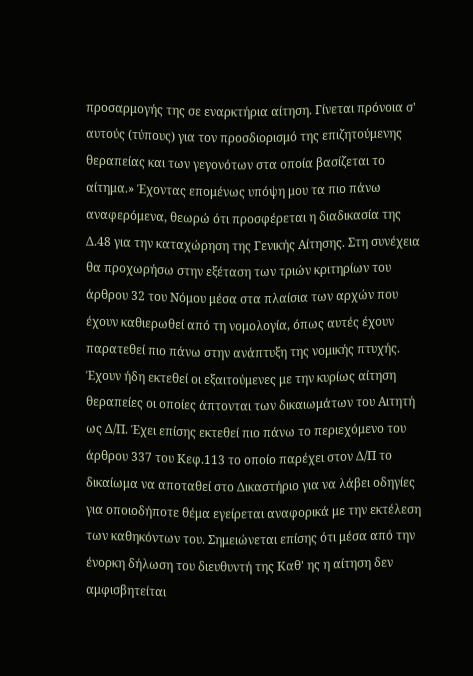προσαρμογής της σε εναρκτήρια αίτηση. Γίνεται πρόνοια σ' αυτούς (τύπους) για τον προσδιορισμό της επιζητούμενης θεραπείας και των γεγονότων στα οποία βασίζεται το αίτημα.» Έχοντας επομένως υπόψη μου τα πιο πάνω αναφερόμενα, θεωρώ ότι προσφέρεται η διαδικασία της Δ.48 για την καταχώρηση της Γενικής Αίτησης. Στη συνέχεια θα προχωρήσω στην εξέταση των τριών κριτηρίων του άρθρου 32 του Νόμου μέσα στα πλαίσια των αρχών που έχουν καθιερωθεί από τη νομολογία, όπως αυτές έχουν παρατεθεί πιο πάνω στην ανάπτυξη της νομικής πτυχής. Έχουν ήδη εκτεθεί οι εξαιτούμενες με την κυρίως αίτηση θεραπείες οι οποίες άπτονται των δικαιωμάτων του Αιτητή ως Δ/Π. Έχει επίσης εκτεθεί πιο πάνω το περιεχόμενο του άρθρου 337 του Κεφ.113 το οποίο παρέχει στον Δ/Π το δικαίωμα να αποταθεί στο Δικαστήριο για να λάβει οδηγίες για οποιοδήποτε θέμα εγείρεται αναφορικά με την εκτέλεση των καθηκόντων του. Σημειώνεται επίσης ότι μέσα από την ένορκη δήλωση του διευθυντή της Καθ' ης η αίτηση δεν αμφισβητείται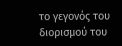το γεγονός του διορισμού του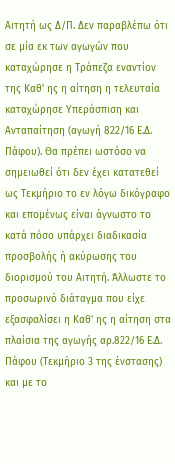Αιτητή ως Δ/Π. Δεν παραβλέπω ότι σε μία εκ των αγωγών που καταχώρησε η Τράπεζα εναντίον της Καθ' ης η αίτηση η τελευταία καταχώρησε Υπεράσπιση και Ανταπαίτηση (αγωγή 822/16 Ε.Δ. Πάφου). Θα πρέπει ωστόσο να σημειωθεί ότι δεν έχει κατατεθεί ως Τεκμήριο το εν λόγω δικόγραφο και επομένως είναι άγνωστο το κατά πόσο υπάρχει διαδικασία προσβολής ή ακύρωσης του διορισμού του Αιτητή. Άλλωστε το προσωρινό διάταγμα που είχε εξασφαλίσει η Καθ' ης η αίτηση στα πλαίσια της αγωγής αρ.822/16 Ε.Δ. Πάφου (Τεκμήριο 3 της ένστασης) και με το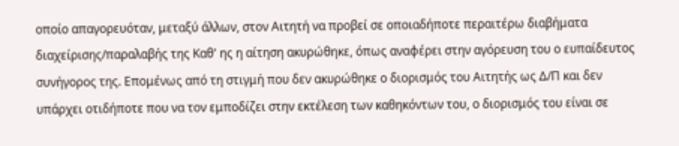οποίο απαγορευόταν, μεταξύ άλλων, στον Αιτητή να προβεί σε οποιαδήποτε περαιτέρω διαβήματα διαχείρισης/παραλαβής της Καθ' ης η αίτηση ακυρώθηκε, όπως αναφέρει στην αγόρευση του ο ευπαίδευτος συνήγορος της. Επομένως από τη στιγμή που δεν ακυρώθηκε ο διορισμός του Αιτητής ως Δ/Π και δεν υπάρχει οτιδήποτε που να τον εμποδίζει στην εκτέλεση των καθηκόντων του, ο διορισμός του είναι σε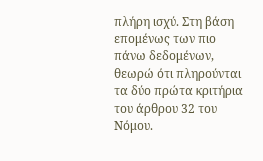πλήρη ισχύ. Στη βάση επομένως των πιο πάνω δεδομένων, θεωρώ ότι πληρούνται τα δύο πρώτα κριτήρια του άρθρου 32 του Νόμου.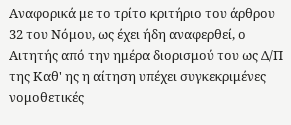Αναφορικά με το τρίτο κριτήριο του άρθρου 32 του Νόμου, ως έχει ήδη αναφερθεί, ο Αιτητής από την ημέρα διορισμού του ως Δ/Π της Καθ' ης η αίτηση υπέχει συγκεκριμένες νομοθετικές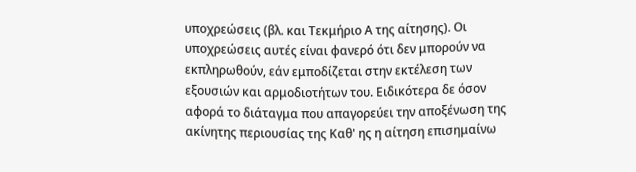υποχρεώσεις (βλ. και Τεκμήριο Α της αίτησης). Οι υποχρεώσεις αυτές είναι φανερό ότι δεν μπορούν να εκπληρωθούν, εάν εμποδίζεται στην εκτέλεση των εξουσιών και αρμοδιοτήτων του. Ειδικότερα δε όσον αφορά το διάταγμα που απαγορεύει την αποξένωση της ακίνητης περιουσίας της Καθ' ης η αίτηση επισημαίνω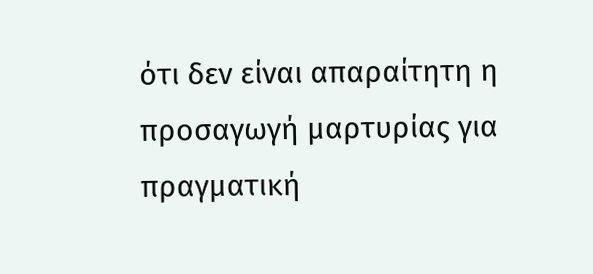ότι δεν είναι απαραίτητη η προσαγωγή μαρτυρίας για πραγματική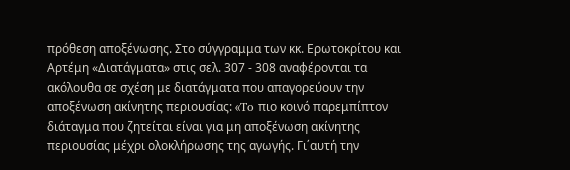πρόθεση αποξένωσης. Στο σύγγραμμα των κκ. Ερωτοκρίτου και Αρτέμη «Διατάγματα» στις σελ. 307 - 308 αναφέρονται τα ακόλουθα σε σχέση με διατάγματα που απαγορεύουν την αποξένωση ακίνητης περιουσίας: «To πιο κοινό παρεμπίπτον διάταγμα που ζητείται είναι για μη αποξένωση ακίνητης περιουσίας μέχρι ολοκλήρωσης της αγωγής. Γι΄αυτή την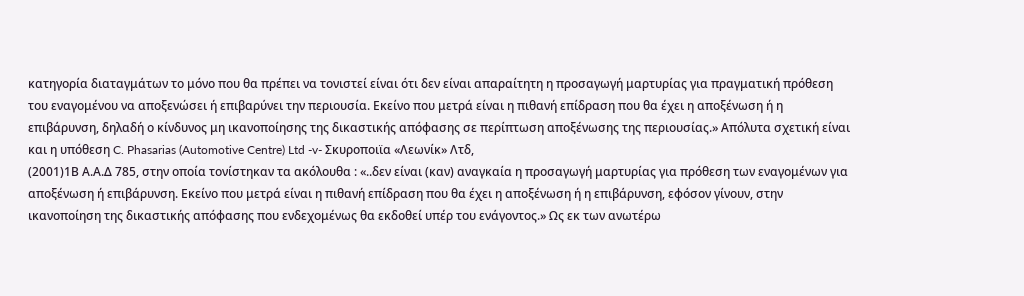κατηγορία διαταγμάτων το μόνο που θα πρέπει να τονιστεί είναι ότι δεν είναι απαραίτητη η προσαγωγή μαρτυρίας για πραγματική πρόθεση του εναγομένου να αποξενώσει ή επιβαρύνει την περιουσία. Εκείνο που μετρά είναι η πιθανή επίδραση που θα έχει η αποξένωση ή η επιβάρυνση, δηλαδή ο κίνδυνος μη ικανοποίησης της δικαστικής απόφασης σε περίπτωση αποξένωσης της περιουσίας.» Απόλυτα σχετική είναι και η υπόθεση C. Phasarias (Automotive Centre) Ltd -v- Σκυροποιϊα «Λεωνίκ» Λτδ,
(2001)1Β Α.Α.Δ 785, στην οποία τονίστηκαν τα ακόλουθα : «..δεν είναι (καν) αναγκαία η προσαγωγή μαρτυρίας για πρόθεση των εναγομένων για αποξένωση ή επιβάρυνση. Εκείνο που μετρά είναι η πιθανή επίδραση που θα έχει η αποξένωση ή η επιβάρυνση, εφόσον γίνουν, στην ικανοποίηση της δικαστικής απόφασης που ενδεχομένως θα εκδοθεί υπέρ του ενάγοντος.» Ως εκ των ανωτέρω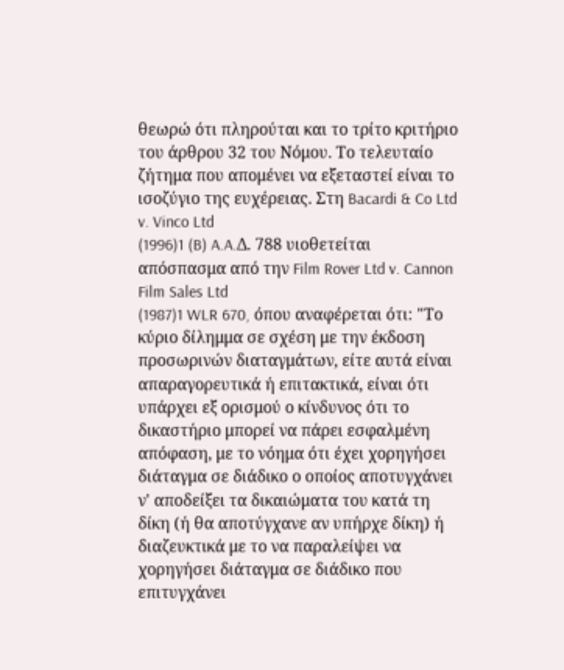θεωρώ ότι πληρούται και το τρίτο κριτήριο του άρθρου 32 του Νόμου. Το τελευταίο ζήτημα που απομένει να εξεταστεί είναι το ισοζύγιο της ευχέρειας. Στη Bacardi & Co Ltd v. Vinco Ltd
(1996)1 (B) A.A.Δ. 788 υιοθετείται απόσπασμα από την Film Rover Ltd v. Cannon Film Sales Ltd
(1987)1 WLR 670, όπου αναφέρεται ότι: "Το κύριο δίλημμα σε σχέση με την έκδοση προσωρινών διαταγμάτων, είτε αυτά είναι απαραγορευτικά ή επιτακτικά, είναι ότι υπάρχει εξ ορισμού ο κίνδυνος ότι το δικαστήριο μπορεί να πάρει εσφαλμένη απόφαση, με το νόημα ότι έχει χορηγήσει διάταγμα σε διάδικο ο οποίος αποτυγχάνει ν' αποδείξει τα δικαιώματα του κατά τη δίκη (ή θα αποτύγχανε αν υπήρχε δίκη) ή διαζευκτικά με το να παραλείψει να χορηγήσει διάταγμα σε διάδικο που επιτυγχάνει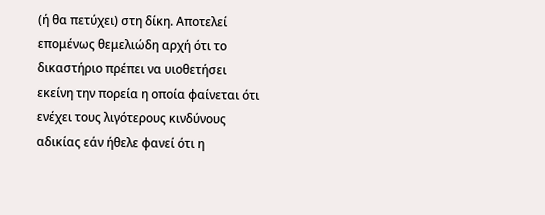(ή θα πετύχει) στη δίκη. Αποτελεί επομένως θεμελιώδη αρχή ότι το δικαστήριο πρέπει να υιοθετήσει εκείνη την πορεία η οποία φαίνεται ότι ενέχει τους λιγότερους κινδύνους αδικίας εάν ήθελε φανεί ότι η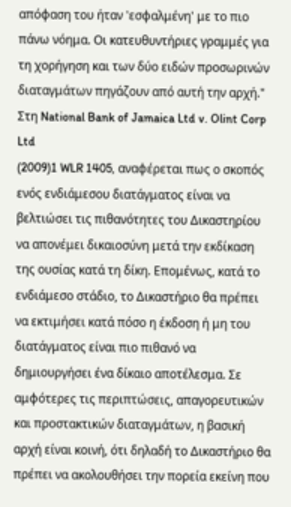απόφαση του ήταν 'εσφαλμένη' με το πιο πάνω νόημα. Οι κατευθυντήριες γραμμές για τη χορήγηση και των δύο ειδών προσωρινών διαταγμάτων πηγάζουν από αυτή την αρχή." Στη National Bank of Jamaica Ltd v. Olint Corp Ltd
(2009)1 WLR 1405, αναφέρεται πως ο σκοπός ενός ενδιάμεσου διατάγματος είναι να βελτιώσει τις πιθανότητες του Δικαστηρίου να απονέμει δικαιοσύνη μετά την εκδίκαση της ουσίας κατά τη δίκη. Επομένως, κατά το ενδιάμεσο στάδιο, το Δικαστήριο θα πρέπει να εκτιμήσει κατά πόσο η έκδοση ή μη του διατάγματος είναι πιο πιθανό να δημιουργήσει ένα δίκαιο αποτέλεσμα. Σε αμφότερες τις περιπτώσεις, απαγορευτικών και προστακτικών διαταγμάτων, η βασική αρχή είναι κοινή, ότι δηλαδή το Δικαστήριο θα πρέπει να ακολουθήσει την πορεία εκείνη που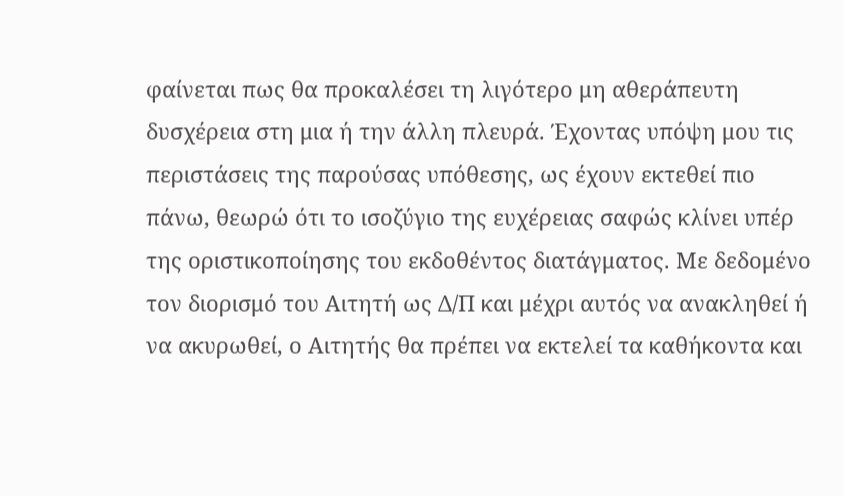φαίνεται πως θα προκαλέσει τη λιγότερο μη αθεράπευτη δυσχέρεια στη μια ή την άλλη πλευρά. Έχοντας υπόψη μου τις περιστάσεις της παρούσας υπόθεσης, ως έχουν εκτεθεί πιο πάνω, θεωρώ ότι το ισοζύγιο της ευχέρειας σαφώς κλίνει υπέρ της οριστικοποίησης του εκδοθέντος διατάγματος. Με δεδομένο τον διορισμό του Αιτητή ως Δ/Π και μέχρι αυτός να ανακληθεί ή να ακυρωθεί, ο Αιτητής θα πρέπει να εκτελεί τα καθήκοντα και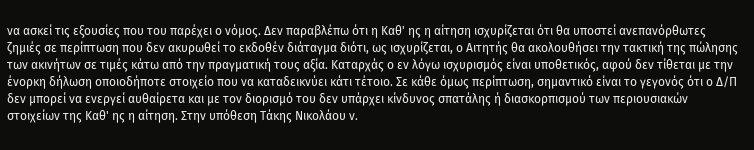να ασκεί τις εξουσίες που του παρέχει ο νόμος. Δεν παραβλέπω ότι η Καθ' ης η αίτηση ισχυρίζεται ότι θα υποστεί ανεπανόρθωτες ζημιές σε περίπτωση που δεν ακυρωθεί το εκδοθέν διάταγμα διότι, ως ισχυρίζεται, ο Αιτητής θα ακολουθήσει την τακτική της πώλησης των ακινήτων σε τιμές κάτω από την πραγματική τους αξία. Καταρχάς ο εν λόγω ισχυρισμός είναι υποθετικός, αφού δεν τίθεται με την ένορκη δήλωση οποιοδήποτε στοιχείο που να καταδεικνύει κάτι τέτοιο. Σε κάθε όμως περίπτωση, σημαντικό είναι το γεγονός ότι ο Δ/Π δεν μπορεί να ενεργεί αυθαίρετα και με τον διορισμό του δεν υπάρχει κίνδυνος σπατάλης ή διασκορπισμού των περιουσιακών στοιχείων της Καθ' ης η αίτηση. Στην υπόθεση Τάκης Νικολάου ν.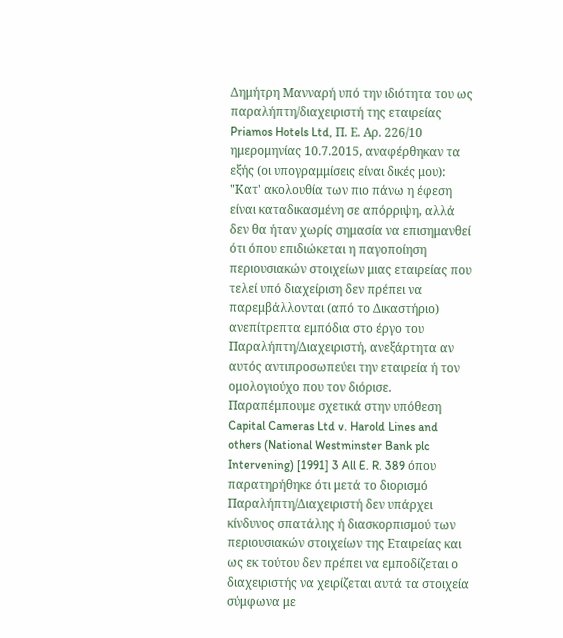Δημήτρη Μανναρή υπό την ιδιότητα του ως παραλήπτη/διαχειριστή της εταιρείας Priamos Hotels Ltd, Π. Ε. Αρ. 226/10 ημερομηνίας 10.7.2015, αναφέρθηκαν τα εξής (οι υπογραμμίσεις είναι δικές μου): "Κατ' ακολουθία των πιο πάνω η έφεση είναι καταδικασμένη σε απόρριψη, αλλά δεν θα ήταν χωρίς σημασία να επισημανθεί ότι όπου επιδιώκεται η παγοποίηση περιουσιακών στοιχείων μιας εταιρείας που τελεί υπό διαχείριση δεν πρέπει να παρεμβάλλονται (από το Δικαστήριο) ανεπίτρεπτα εμπόδια στο έργο του Παραλήπτη/Διαχειριστή, ανεξάρτητα αν αυτός αντιπροσωπεύει την εταιρεία ή τον ομολογιούχο που τον διόρισε. Παραπέμπουμε σχετικά στην υπόθεση Capital Cameras Ltd v. Harold Lines and others (National Westminster Bank plc Intervening) [1991] 3 All E. R. 389 όπου παρατηρήθηκε ότι μετά το διορισμό Παραλήπτη/Διαχειριστή δεν υπάρχει κίνδυνος σπατάλης ή διασκορπισμού των περιουσιακών στοιχείων της Εταιρείας και ως εκ τούτου δεν πρέπει να εμποδίζεται ο διαχειριστής να χειρίζεται αυτά τα στοιχεία σύμφωνα με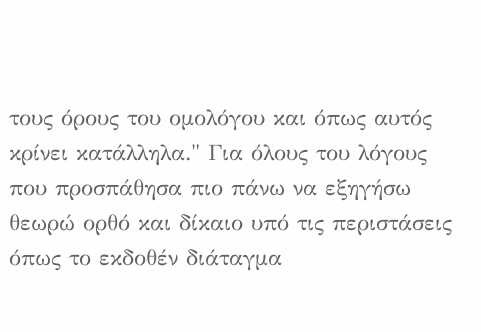τους όρους του ομολόγου και όπως αυτός κρίνει κατάλληλα." Για όλους του λόγους που προσπάθησα πιο πάνω να εξηγήσω θεωρώ ορθό και δίκαιο υπό τις περιστάσεις όπως το εκδοθέν διάταγμα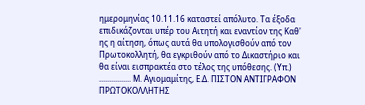ημερομηνίας 10.11.16 καταστεί απόλυτο. Τα έξοδα επιδικάζονται υπέρ του Αιτητή και εναντίον της Καθ' ης η αίτηση, όπως αυτά θα υπολογισθούν από τον Πρωτοκολλητή, θα εγκριθούν από το Δικαστήριο και θα είναι εισπρακτέα στο τέλος της υπόθεσης. (Υπ.) ................ Μ. Αγιομαμίτης, Ε.Δ. ΠΙΣΤΟΝ ΑΝΤΙΓΡΑΦΟΝ ΠΡΩΤΟΚΟΛΛΗΤΗΣ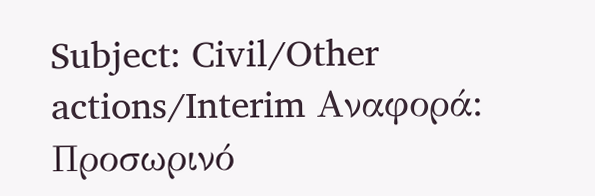Subject: Civil/Other actions/Interim Αναφορά: Προσωρινό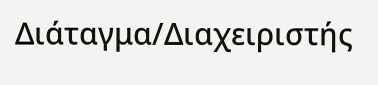Διάταγμα/Διαχειριστής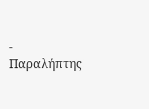- Παραλήπτης